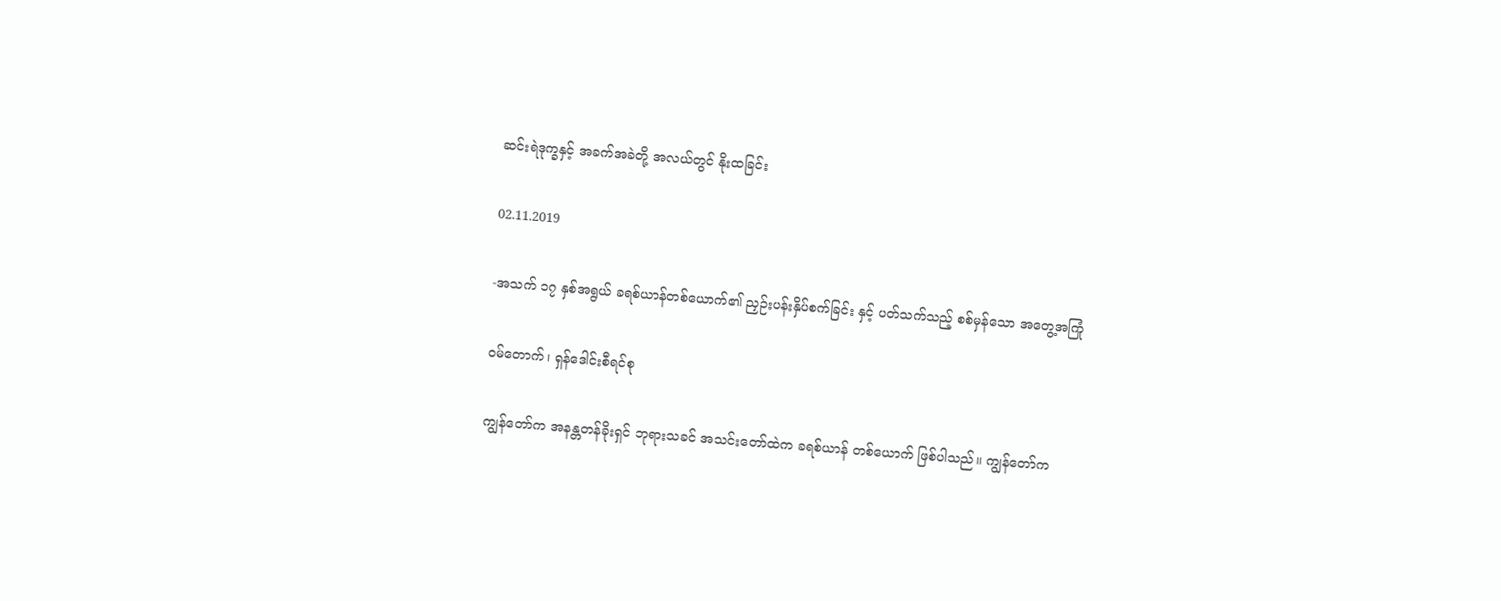ဆင်းရဲဒုက္ခနှင့် အခက်အခဲတို့ အလယ်တွင် နိုးထခြင်း

02.11.2019

-အသက် ၁၇ နှစ်အရွယ် ခရစ်ယာန်တစ်ယောက်၏ ညှဉ်းပန်းနှိပ်စက်ခြင်း နှင့် ပတ်သက်သည့် စစ်မှန်သော အတွေ့အကြုံ

ဝမ်တောက်၊ ရှန်ဒေါင်းစီရင်စု

ကျွန်တော်က အနန္တတန်ခိုးရှင် ဘုရားသခင် အသင်းတော်ထဲက ခရစ်ယာန် တစ်ယောက် ဖြစ်ပါသည်။ ကျွန်တော်က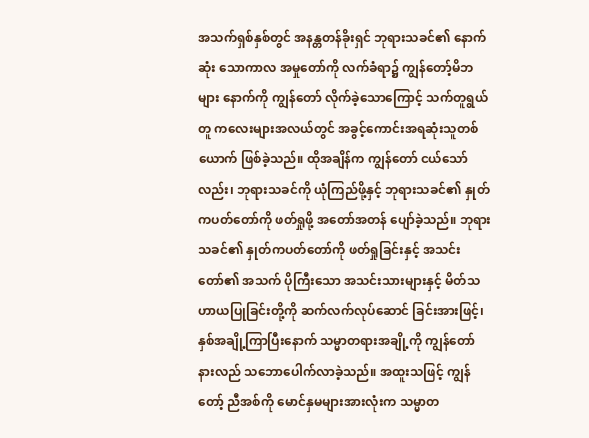အသက်ရှစ်နှစ်တွင် အနန္တတန်ခိုးရှင် ဘုရားသခင်၏ နောက်ဆုံး သောကာလ အမှုတော်ကို လက်ခံရာ၌ ကျွန်တော့်မိဘများ နောက်ကို ကျွန်တော် လိုက်ခဲ့သောကြောင့် သက်တူရွယ်တူ ကလေးများအလယ်တွင် အခွင့်ကောင်းအရဆုံးသူတစ်ယောက် ဖြစ်ခဲ့သည်။ ထိုအချိန်က ကျွန်တော် ငယ်သော်လည်း၊ ဘုရားသခင်ကို ယုံကြည်ဖို့နှင့် ဘုရားသခင်၏ နှုတ်ကပတ်တော်ကို ဖတ်ရှုဖို့ အတော်အတန် ပျော်ခဲ့သည်။ ဘုရားသခင်၏ နှုတ်ကပတ်တော်ကို ဖတ်ရှုခြင်းနှင့် အသင်းတော်၏ အသက် ပိုကြီးသော အသင်းသားများနှင့် မိတ်သဟာယပြုခြင်းတို့ကို ဆက်လက်လုပ်ဆောင် ခြင်းအားဖြင့်၊ နှစ်အချို့ကြာပြီးနောက် သမ္မာတရားအချို့ကို ကျွန်တော် နားလည် သဘောပေါက်လာခဲ့သည်။ အထူးသဖြင့် ကျွန်တော့် ညီအစ်ကို မောင်နှမများအားလုံးက သမ္မာတ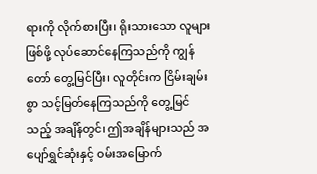ရားကို လိုက်စားပြီး၊ ရိုးသားသော လူများဖြစ်ဖို့ လုပ်ဆောင်နေကြသည်ကို ကျွန်တော် တွေ့မြင်ပြီး၊ လူတိုင်းက ငြိမ်းချမ်းစွာ သင့်မြတ်နေကြသည်ကို တွေ့မြင်သည့် အချိန်တွင်၊ ဤအချိန်များသည် အပျော်ရွှင်ဆုံးနှင့် ဝမ်းအမြောက်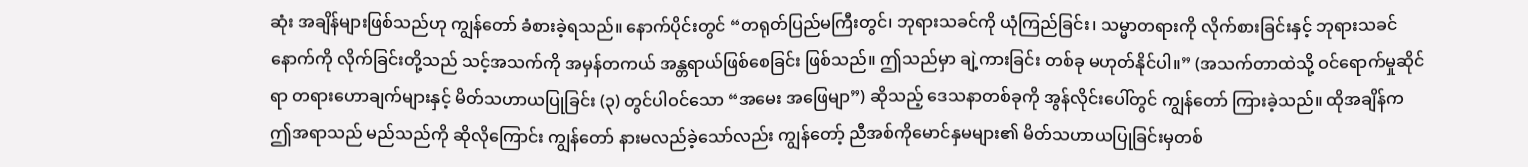ဆုံး အချိန်များဖြစ်သည်ဟု ကျွန်တော် ခံစားခဲ့ရသည်။ နောက်ပိုင်းတွင် “တရုတ်ပြည်မကြီးတွင်၊ ဘုရားသခင်ကို ယုံကြည်ခြင်း၊ သမ္မာတရားကို လိုက်စားခြင်းနှင့် ဘုရားသခင် နောက်ကို လိုက်ခြင်းတို့သည် သင့်အသက်ကို အမှန်တကယ် အန္တရာယ်ဖြစ်စေခြင်း ဖြစ်သည်။ ဤသည်မှာ ချဲ့ကားခြင်း တစ်ခု မဟုတ်နိုင်ပါ။” (အသက်တာထဲသို့ ဝင်ရောက်မှုဆိုင်ရာ တရားဟောချက်များနှင့် မိတ်သဟာယပြုခြင်း (၃) တွင်ပါဝင်သော “အမေး အဖြေမျာ”) ဆိုသည့် ဒေသနာတစ်ခုကို အွန်လိုင်းပေါ်တွင် ကျွန်တော် ကြားခဲ့သည်။ ထိုအချိန်က ဤအရာသည် မည်သည်ကို ဆိုလိုကြောင်း ကျွန်တော် နားမလည်ခဲ့သော်လည်း ကျွန်တော့် ညီအစ်ကိုမောင်နှမများ၏ မိတ်သဟာယပြုခြင်းမှတစ်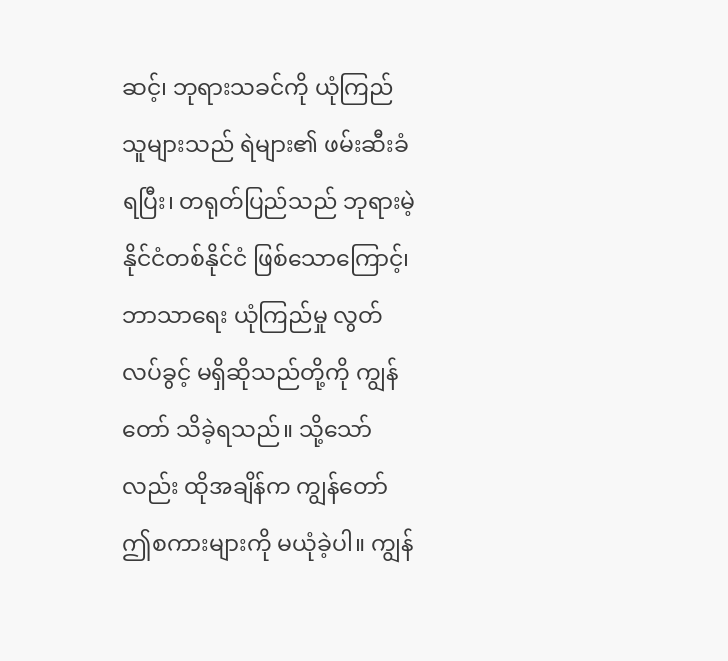ဆင့်၊ ဘုရားသခင်ကို ယုံကြည်သူများသည် ရဲများ၏ ဖမ်းဆီးခံရပြီး၊ တရုတ်ပြည်သည် ဘုရားမဲ့ နိုင်ငံတစ်နိုင်ငံ ဖြစ်သောကြောင့်၊ ဘာသာရေး ယုံကြည်မှု လွတ်လပ်ခွင့် မရှိဆိုသည်တို့ကို ကျွန်တော် သိခဲ့ရသည်။ သို့သော်လည်း ထိုအချိန်က ကျွန်တော် ဤစကားများကို မယုံခဲ့ပါ။ ကျွန်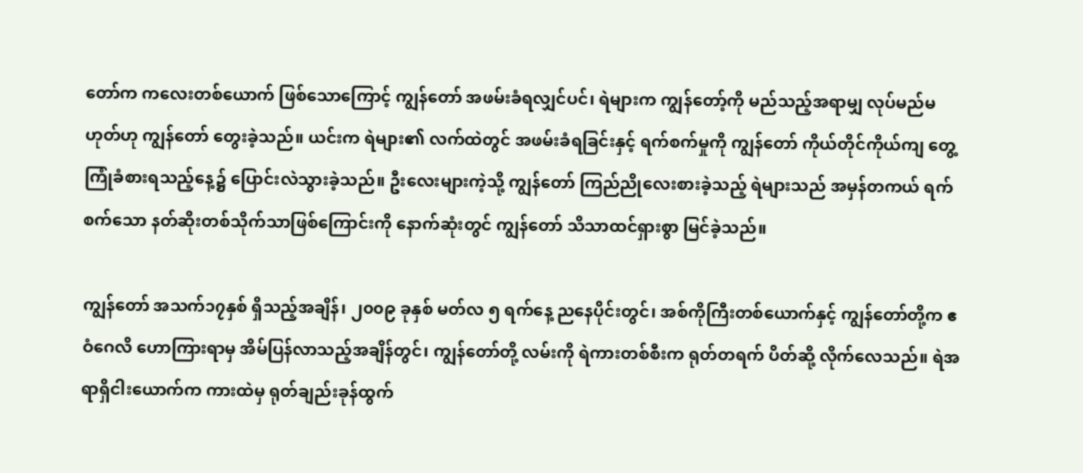တော်က ကလေးတစ်ယောက် ဖြစ်သောကြောင့် ကျွန်တော် အဖမ်းခံရလျှင်ပင်၊ ရဲများက ကျွန်တော့်ကို မည်သည့်အရာမျှ လုပ်မည်မဟုတ်ဟု ကျွန်တော် တွေးခဲ့သည်။ ယင်းက ရဲများ၏ လက်ထဲတွင် အဖမ်းခံရခြင်းနှင့် ရက်စက်မှုကို ကျွန်တော် ကိုယ်တိုင်ကိုယ်ကျ တွေ့ကြုံခံစားရသည့်နေ့၌ ပြောင်းလဲသွားခဲ့သည်။ ဦးလေးများကဲ့သို့ ကျွန်တော် ကြည်ညိုလေးစားခဲ့သည့် ရဲများသည် အမှန်တကယ် ရက်စက်သော နတ်ဆိုးတစ်သိုက်သာဖြစ်ကြောင်းကို နောက်ဆုံးတွင် ကျွန်တော် သိသာထင်ရှားစွာ မြင်ခဲ့သည်။

ကျွန်တော် အသက်၁၇နှစ် ရှိသည့်အချိန်၊ ၂၀၀၉ ခုနှစ် မတ်လ ၅ ရက်နေ့ ညနေပိုင်းတွင်၊ အစ်ကိုကြီးတစ်ယောက်နှင့် ကျွန်တော်တို့က ဧဝံဂေလိ ဟောကြားရာမှ အိမ်ပြန်လာသည့်အချိန်တွင်၊ ကျွန်တော်တို့ လမ်းကို ရဲကားတစ်စီးက ရုတ်တရက် ပိတ်ဆို့ လိုက်လေသည်။ ရဲအရာရှိငါးယောက်က ကားထဲမှ ရုတ်ချည်းခုန်ထွက်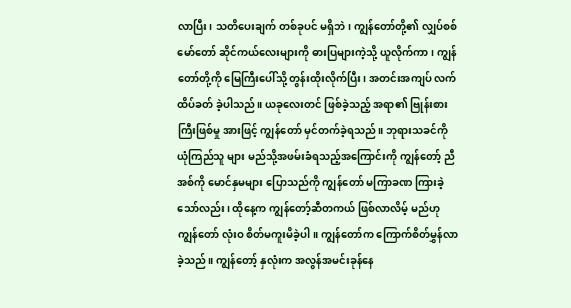လာပြီး၊ သတိပေးချက် တစ်ခုပင် မရှိဘဲ၊ ကျွန်တော်တို့၏ လျှပ်စစ်မော်တော် ဆိုင်ကယ်လေးများကို ဓားပြများကဲ့သို့ ယူလိုက်ကာ၊ ကျွန်တော်တို့ကို မြေကြီးပေါ်သို့ တွန်းထိုးလိုက်ပြီး၊ အတင်းအကျပ် လက်ထိပ်ခတ် ခဲ့ပါသည်။ ယခုလေးတင် ဖြစ်ခဲ့သည့် အရာ၏ ဗြုန်းစားကြီးဖြစ်မှု အားဖြင့် ကျွန်တော် မှင်တက်ခဲ့ရသည်။ ဘုရားသခင်ကို ယုံကြည်သူ များ မည်သို့အဖမ်းခံရသည့်အကြောင်းကို ကျွန်တော့် ညီအစ်ကို မောင်နှမများ ပြောသည်ကို ကျွန်တော် မကြာခဏ ကြားခဲ့သော်လည်း၊ ထိုနေ့က ကျွန်တော့်ဆီတကယ် ဖြစ်လာလိမ့် မည်ဟု ကျွန်တော် လုံးဝ စိတ်မကူးမိခဲ့ပါ။ ကျွန်တော်က ကြောက်စိတ်မွှန်လာခဲ့သည်။ ကျွန်တော့် နှလုံးက အလွန်အမင်းခုန်နေ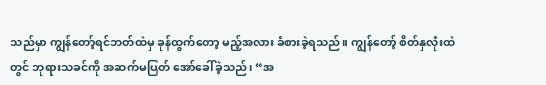သည်မှာ ကျွန်တော့်ရင်ဘတ်ထဲမှ ခုန်ထွက်တော့ မည့်အလား ခံစားခဲ့ရသည်။ ကျွန်တော့် စိတ်နှလုံးထဲတွင် ဘုရားသခင်ကို အဆက်မပြတ် အော်ခေါ်ခဲ့သည်၊ “အ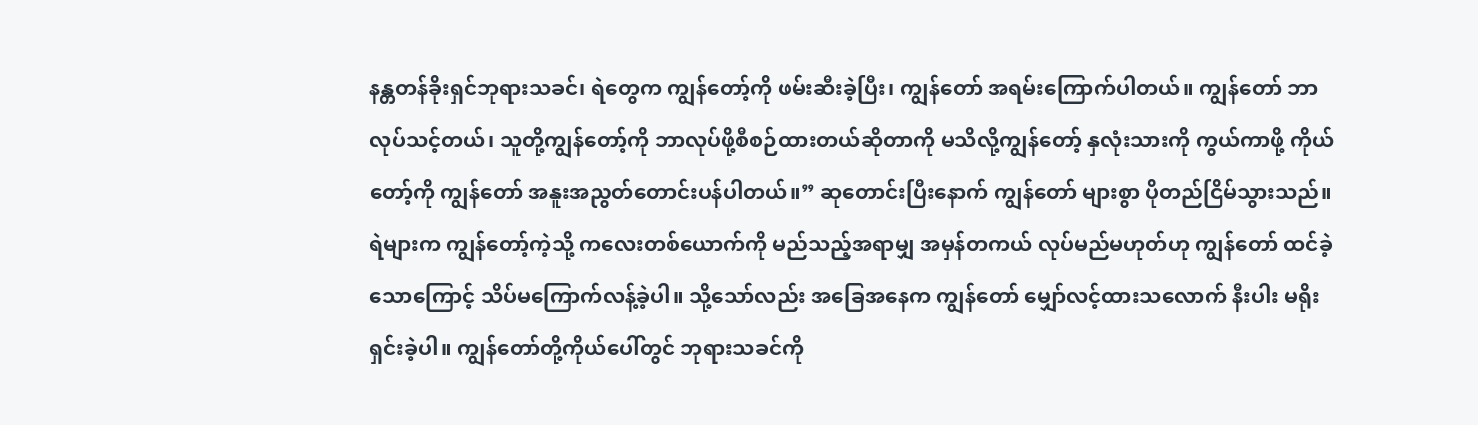နန္တတန်ခိုးရှင်ဘုရားသခင်၊ ရဲတွေက ကျွန်တော့်ကို ဖမ်းဆီးခဲ့ပြီး၊ ကျွန်တော် အရမ်းကြောက်ပါတယ်။ ကျွန်တော် ဘာလုပ်သင့်တယ်၊ သူတို့ကျွန်တော့်ကို ဘာလုပ်ဖို့စီစဉ်ထားတယ်ဆိုတာကို မသိလို့ကျွန်တော့် နှလုံးသားကို ကွယ်ကာဖို့ ကိုယ်တော့်ကို ကျွန်တော် အနူးအညွတ်တောင်းပန်ပါတယ်။” ဆုတောင်းပြီးနောက် ကျွန်တော် များစွာ ပိုတည်ငြိမ်သွားသည်။ ရဲများက ကျွန်တော့်ကဲ့သို့ ကလေးတစ်ယောက်ကို မည်သည့်အရာမျှ အမှန်တကယ် လုပ်မည်မဟုတ်ဟု ကျွန်တော် ထင်ခဲ့သောကြောင့် သိပ်မကြောက်လန့်ခဲ့ပါ။ သို့သော်လည်း အခြေအနေက ကျွန်တော် မျှော်လင့်ထားသလောက် နီးပါး မရိုးရှင်းခဲ့ပါ။ ကျွန်တော်တို့ကိုယ်ပေါ်တွင် ဘုရားသခင်ကို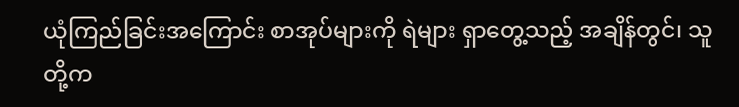ယုံကြည်ခြင်းအကြောင်း စာအုပ်များကို ရဲများ ရှာတွေ့သည့် အချိန်တွင်၊ သူတို့က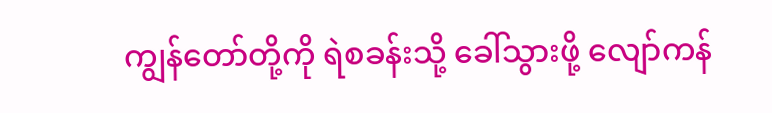ကျွန်တော်တို့ကို ရဲစခန်းသို့ ခေါ်သွားဖို့ လျော်ကန်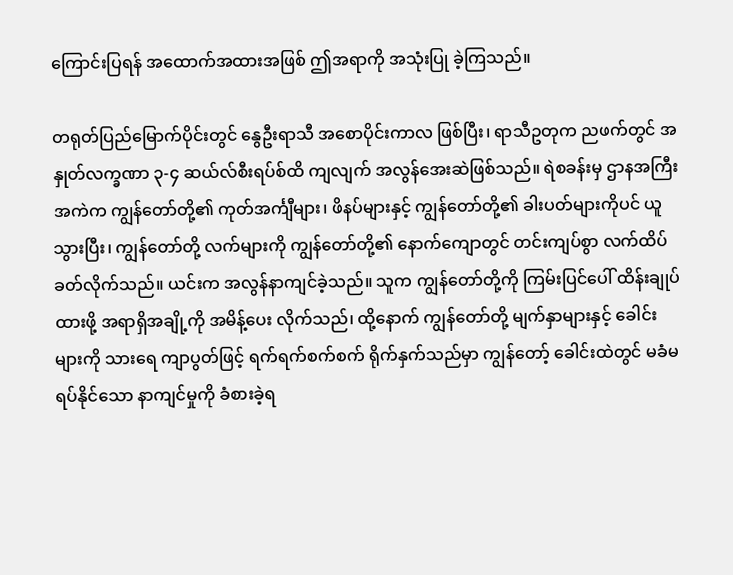ကြောင်းပြရန် အထောက်အထားအဖြစ် ဤအရာကို အသုံးပြု ခဲ့ကြသည်။

တရုတ်ပြည်မြောက်ပိုင်းတွင် နွေဦးရာသီ အစောပိုင်းကာလ ဖြစ်ပြီး၊ ရာသီဥတုက ညဖက်တွင် အနှုတ်လက္ခဏာ ၃-၄ ဆယ်လ်စီးရပ်စ်ထိ ကျလျက် အလွန်အေးဆဲဖြစ်သည်။ ရဲစခန်းမှ ဌာနအကြီးအကဲက ကျွန်တော်တို့၏ ကုတ်အင်္ကျီများ၊ ဖိနပ်များနှင့် ကျွန်တော်တို့၏ ခါးပတ်များကိုပင် ယူသွားပြီး၊ ကျွန်တော်တို့ လက်များကို ကျွန်တော်တို့၏ နောက်ကျောတွင် တင်းကျပ်စွာ လက်ထိပ်ခတ်လိုက်သည်။ ယင်းက အလွန်နာကျင်ခဲ့သည်။ သူက ကျွန်တော်တို့ကို ကြမ်းပြင်ပေါ် ထိန်းချုပ်ထားဖို့ အရာရှိအချို့ကို အမိန့်ပေး လိုက်သည်၊ ထို့နောက် ကျွန်တော်တို့ မျက်နှာများနှင့် ခေါင်းများကို သားရေ ကျာပွတ်ဖြင့် ရက်ရက်စက်စက် ရိုက်နှက်သည်မှာ ကျွန်တော့် ခေါင်းထဲတွင် မခံမရပ်နိုင်သော နာကျင်မှုကို ခံစားခဲ့ရ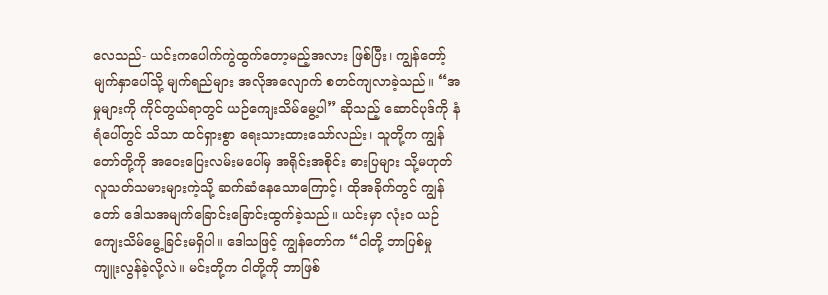လေသည်- ယင်းကပေါက်ကွဲထွက်တော့မည့်အလား ဖြစ်ပြီး၊ ကျွန်တော့် မျက်နှာပေါ်သို့ မျက်ရည်များ အလိုအလျောက် စတင်ကျလာခဲ့သည်။ “အမှုများကို ကိုင်တွယ်ရာတွင် ယဉ်ကျေးသိမ်မွေ့ပါ” ဆိုသည့် ဆောင်ပုဒ်ကို နံရံပေါ်တွင် သိသာ ထင်ရှားစွာ ရေးသားထားသော်လည်း၊ သူတို့က ကျွန်တော်တို့ကို အဝေးပြေးလမ်းမပေါ်မှ အရိုင်းအစိုင်း ဓားပြများ သို့မဟုတ် လူသတ်သမားများကဲ့သို့ ဆက်ဆံနေသောကြောင့်၊ ထိုအခိုက်တွင် ကျွန်တော် ဒေါသအမျက်ခြောင်းခြောင်းထွက်ခဲ့သည်။ ယင်းမှာ လုံးဝ ယဉ်ကျေးသိမ်မွေ့ခြင်းမရှိပါ။ ဒေါသဖြင့် ကျွန်တော်က “ငါတို့ ဘာပြစ်မှု ကျူးလွန်ခဲ့လို့လဲ။ မင်းတို့က ငါတို့ကို ဘာဖြစ်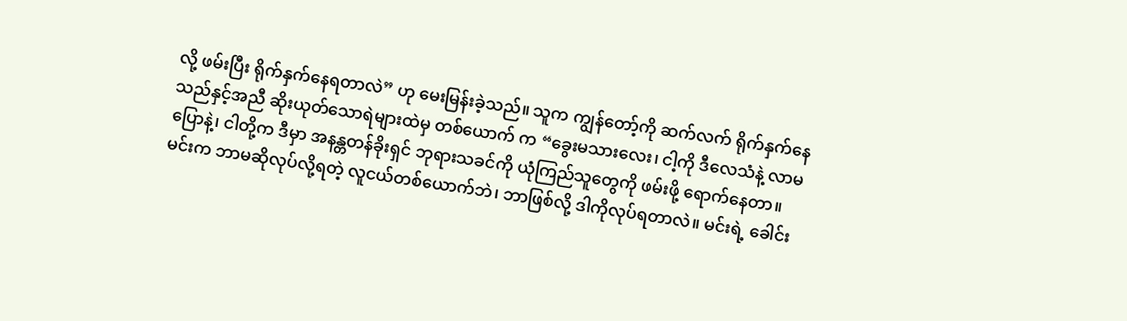လို့ ဖမ်းပြီး ရိုက်နှက်နေရတာလဲ” ဟု မေးမြန်းခဲ့သည်။ သူက ကျွန်တော့်ကို ဆက်လက် ရိုက်နှက်နေသည်နှင့်အညီ ဆိုးယုတ်သောရဲများထဲမှ တစ်ယောက် က “ခွေးမသားလေး၊ ငါ့ကို ဒီလေသံနဲ့ လာမပြောနဲ့၊ ငါတို့က ဒီမှာ အနန္တတန်ခိုးရှင် ဘုရားသခင်ကို ယုံကြည်သူတွေကို ဖမ်းဖို့ ရောက်နေတာ။ မင်းက ဘာမဆိုလုပ်လို့ရတဲ့ လူငယ်တစ်ယောက်ဘဲ၊ ဘာဖြစ်လို့ ဒါကိုလုပ်ရတာလဲ။ မင်းရဲ့ ခေါင်း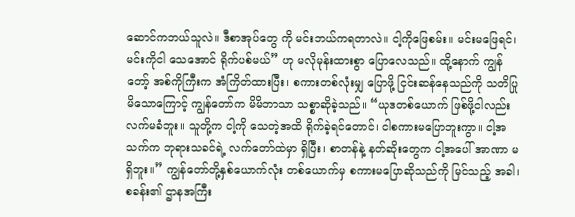ဆောင်ကဘယ်သူလဲ။ ဒီစာအုပ်တွေ ကို မင်းဘယ်ကရတာလဲ။ ငါ့ကိုဖြေစမ်း။ မင်းမဖြေရင်၊ မင်းကိုငါ သေအောင် ရိုက်ပစ်မယ်” ဟု မလိုမုန်းထားစွာ ပြောလေသည်။ ထို့နောက် ကျွန်တော့် အစ်ကိုကြီးက အံကြိတ်ထားပြီး၊ စကားတစ်လုံးမျှ ပြောဖို့ ငြင်းဆန်နေသည်ကို သတိပြုမိသောကြောင့် ကျွန်တော်က မိမိဘာသာ သစ္စာဆိုခဲ့သည်။ “ယုဒတစ်ယောက် ဖြစ်ဖို့ငါလည်း လက်မခံဘူး။ သူတို့က ငါ့ကို သေတဲ့အထိ ရိုက်ခဲ့ရင်တောင်၊ ငါစကားမပြောဘူးကွာ။ ငါ့အသက်က ဘုရားသခင်ရဲ့ လက်တော်ထဲမှာ ရှိပြီး၊ စာတန်နဲ့ နတ်ဆိုးတွေက ငါ့အပေါ် အာဏာ မရှိဘူး။” ကျွန်တော်တို့နှစ်ယောက်လုံး တစ်ယောက်မှ စကားမပြောဆိုသည်ကို မြင်သည့် အခါ၊ စခန်း၏ ဌာနအကြီး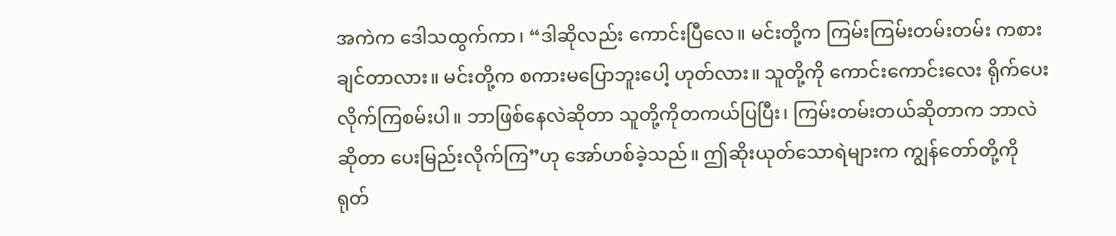အကဲက ဒေါသထွက်ကာ၊ “ဒါဆိုလည်း ကောင်းပြီလေ။ မင်းတို့က ကြမ်းကြမ်းတမ်းတမ်း ကစားချင်တာလား။ မင်းတို့က စကားမပြောဘူးပေါ့ ဟုတ်လား။ သူတို့ကို ကောင်းကောင်းလေး ရိုက်ပေးလိုက်ကြစမ်းပါ။ ဘာဖြစ်နေလဲဆိုတာ သူတို့ကိုတကယ်ပြပြီး၊ ကြမ်းတမ်းတယ်ဆိုတာက ဘာလဲဆိုတာ ပေးမြည်းလိုက်ကြ”ဟု အော်ဟစ်ခဲ့သည်။ ဤဆိုးယုတ်သောရဲများက ကျွန်တော်တို့ကို ရုတ်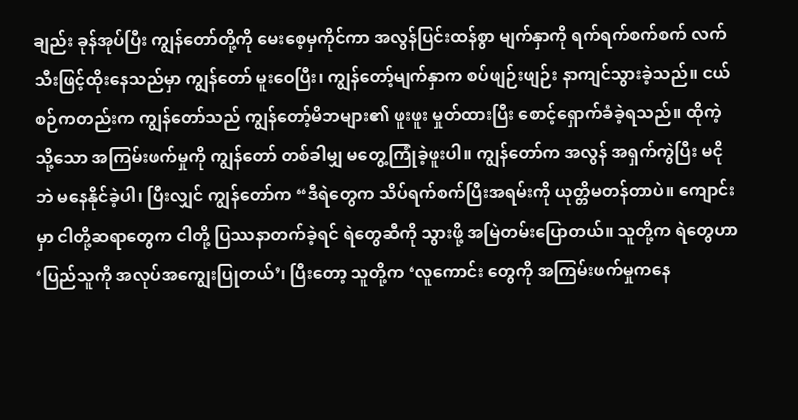ချည်း ခုန်အုပ်ပြီး ကျွန်တော်တို့ကို မေးစေ့မှကိုင်ကာ အလွန်ပြင်းထန်စွာ မျက်နှာကို ရက်ရက်စက်စက် လက်သီးဖြင့်ထိုးနေသည်မှာ ကျွန်တော် မူးဝေပြီး၊ ကျွန်တော့်မျက်နှာက စပ်ဖျဉ်းဖျဉ်း နာကျင်သွားခဲ့သည်။ ငယ်စဉ်ကတည်းက ကျွန်တော်သည် ကျွန်တော့်မိဘများ၏ ဖူးဖူး မှုတ်ထားပြီး စောင့်ရှောက်ခံခဲ့ရသည်။ ထိုကဲ့သို့သော အကြမ်းဖက်မှုကို ကျွန်တော် တစ်ခါမျှ မတွေ့ကြုံခဲ့ဖူးပါ။ ကျွန်တော်က အလွန် အရှက်ကွဲပြီး မငိုဘဲ မနေနိုင်ခဲ့ပါ၊ ပြီးလျှင် ကျွန်တော်က “ဒီရဲတွေက သိပ်ရက်စက်ပြီးအရမ်းကို ယုတ္တိမတန်တာပဲ။ ကျောင်းမှာ ငါတို့ဆရာတွေက ငါတို့ ပြဿနာတက်ခဲ့ရင် ရဲတွေဆီကို သွားဖို့ အမြဲတမ်းပြောတယ်။ သူတို့က ရဲတွေဟာ ‘ပြည်သူကို အလုပ်အကျွေးပြုတယ်’၊ ပြီးတော့ သူတို့က ‘လူကောင်း တွေကို အကြမ်းဖက်မှုကနေ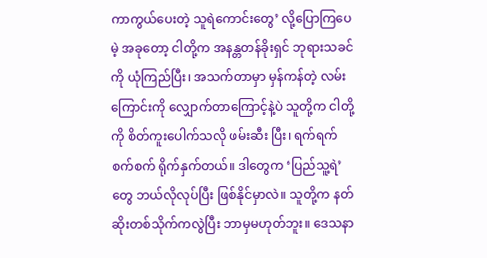ကာကွယ်ပေးတဲ့ သူရဲကောင်းတွေ’ လို့ပြောကြပေမဲ့ အခုတော့ ငါတို့က အနန္တတန်ခိုးရှင် ဘုရားသခင်ကို ယုံကြည်ပြီး၊ အသက်တာမှာ မှန်ကန်တဲ့ လမ်းကြောင်းကို လျှောက်တာကြောင့်နဲ့ပဲ သူတို့က ငါတို့ကို စိတ်ကူးပေါက်သလို ဖမ်းဆီး ပြီး၊ ရက်ရက်စက်စက် ရိုက်နှက်တယ်။ ဒါတွေက ‘ပြည်သူ့ရဲ’ တွေ ဘယ်လိုလုပ်ပြီး ဖြစ်နိုင်မှာလဲ။ သူတို့က နတ်ဆိုးတစ်သိုက်ကလွဲပြီး ဘာမှမဟုတ်ဘူး။ ဒေသနာ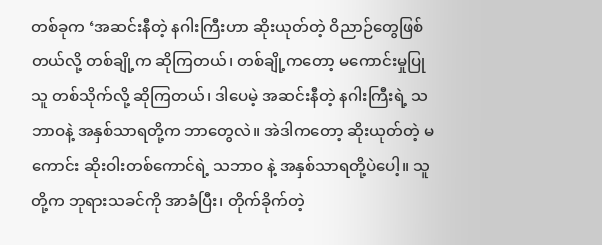တစ်ခုက ‘အဆင်းနီတဲ့ နဂါးကြီးဟာ ဆိုးယုတ်တဲ့ ဝိညာဉ်တွေဖြစ်တယ်လို့ တစ်ချို့က ဆိုကြတယ်၊ တစ်ချို့ကတော့ မကောင်းမှုပြုသူ တစ်သိုက်လို့ ဆိုကြတယ်၊ ဒါပေမဲ့ အဆင်းနီတဲ့ နဂါးကြီးရဲ့ သဘာဝနဲ့ အနှစ်သာရတို့က ဘာတွေလဲ။ အဲဒါကတော့ ဆိုးယုတ်တဲ့ မကောင်း ဆိုးဝါးတစ်ကောင်ရဲ့ သဘာဝ နဲ့ အနှစ်သာရတို့ပဲပေါ့။ သူတို့က ဘုရားသခင်ကို အာခံပြီး၊ တိုက်ခိုက်တဲ့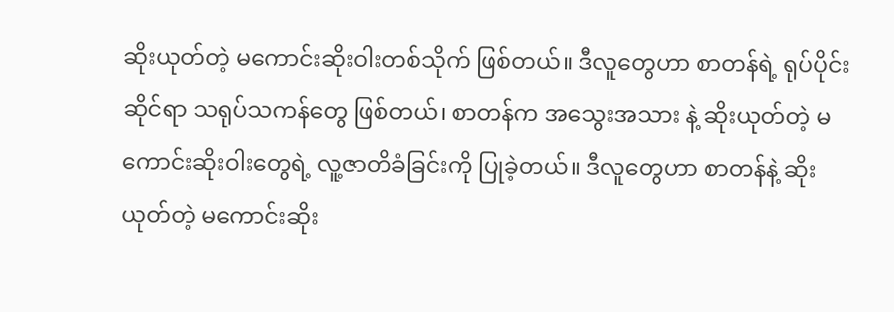ဆိုးယုတ်တဲ့ မကောင်းဆိုးဝါးတစ်သိုက် ဖြစ်တယ်။ ဒီလူတွေဟာ စာတန်ရဲ့ ရုပ်ပိုင်းဆိုင်ရာ သရုပ်သကန်တွေ ဖြစ်တယ်၊ စာတန်က အသွေးအသား နဲ့ ဆိုးယုတ်တဲ့ မကောင်းဆိုးဝါးတွေရဲ့ လူ့ဇာတိခံခြင်းကို ပြုခဲ့တယ်။ ဒီလူတွေဟာ စာတန်နဲ့ ဆိုးယုတ်တဲ့ မကောင်းဆိုး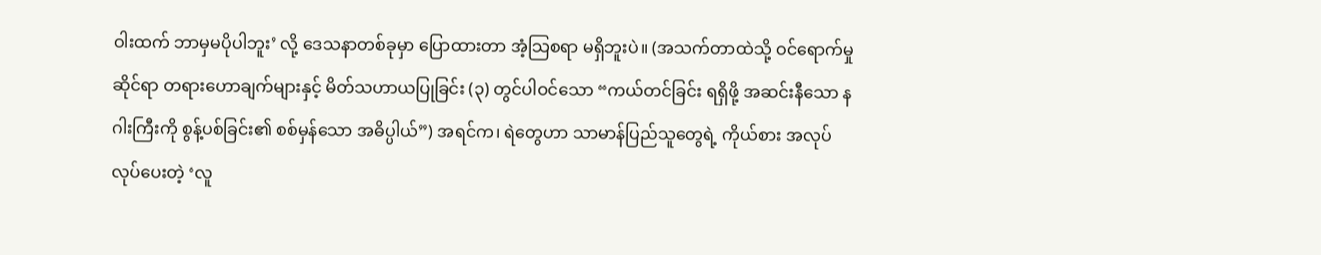ဝါးထက် ဘာမှမပိုပါဘူး’ လို့ ဒေသနာတစ်ခုမှာ ပြောထားတာ အံ့သြစရာ မရှိဘူးပဲ။ (အသက်တာထဲသို့ ဝင်ရောက်မှုဆိုင်ရာ တရားဟောချက်များနှင့် မိတ်သဟာယပြုခြင်း (၃) တွင်ပါဝင်သော “ကယ်တင်ခြင်း ရရှိဖို့ အဆင်းနီသော နဂါးကြီးကို စွန့်ပစ်ခြင်း၏ စစ်မှန်သော အဓိပ္ပါယ်”) အရင်က၊ ရဲတွေဟာ သာမာန်ပြည်သူတွေရဲ့ ကိုယ်စား အလုပ်လုပ်ပေးတဲ့ ‘လူ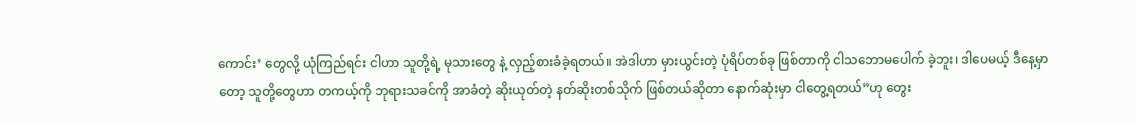ကောင်း’ တွေလို့ ယုံကြည်ရင်း ငါဟာ သူတို့ရဲ့ မုသားတွေ နဲ့ လှည့်စားခံခဲ့ရတယ်။ အဲဒါဟာ မှားယွင်းတဲ့ ပုံရိပ်တစ်ခု ဖြစ်တာကို ငါသဘောမပေါက် ခဲ့ဘူး၊ ဒါပေမယ့် ဒီနေ့မှာတော့ သူတို့တွေဟာ တကယ့်ကို ဘုရားသခင်ကို အာခံတဲ့ ဆိုးယုတ်တဲ့ နတ်ဆိုးတစ်သိုက် ဖြစ်တယ်ဆိုတာ နောက်ဆုံးမှာ ငါတွေ့ရတယ်”ဟု တွေး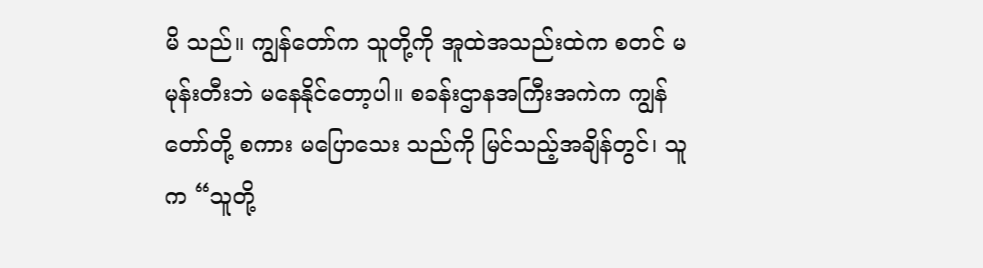မိ သည်။ ကျွန်တော်က သူတို့ကို အူထဲအသည်းထဲက စတင် မမုန်းတီးဘဲ မနေနိုင်တော့ပါ။ စခန်းဌာနအကြီးအကဲက ကျွန်တော်တို့ စကား မပြောသေး သည်ကို မြင်သည့်အချိန်တွင်၊ သူက “သူတို့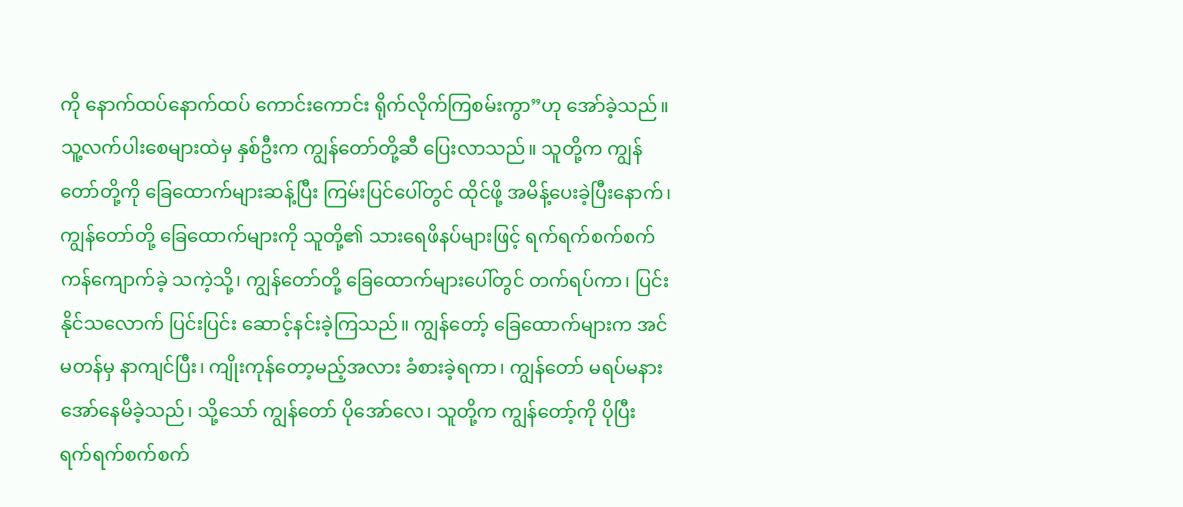ကို နောက်ထပ်နောက်ထပ် ကောင်းကောင်း ရိုက်လိုက်ကြစမ်းကွာ”ဟု အော်ခဲ့သည်။ သူ့လက်ပါးစေများထဲမှ နှစ်ဦးက ကျွန်တော်တို့ဆီ ပြေးလာသည်။ သူတို့က ကျွန်တော်တို့ကို ခြေထောက်များဆန့်ပြီး ကြမ်းပြင်ပေါ်တွင် ထိုင်ဖို့ အမိန့်ပေးခဲ့ပြီးနောက်၊ ကျွန်တော်တို့ ခြေထောက်များကို သူတို့၏ သားရေဖိနပ်များဖြင့် ရက်ရက်စက်စက် ကန်ကျောက်ခဲ့ သကဲ့သို့၊ ကျွန်တော်တို့ ခြေထောက်များပေါ်တွင် တက်ရပ်ကာ၊ ပြင်းနိုင်သလောက် ပြင်းပြင်း ဆောင့်နင်းခဲ့ကြသည်။ ကျွန်တော့် ခြေထောက်များက အင်မတန်မှ နာကျင်ပြီး၊ ကျိုးကုန်တော့မည့်အလား ခံစားခဲ့ရကာ၊ ကျွန်တော် မရပ်မနား အော်နေမိခဲ့သည်၊ သို့သော် ကျွန်တော် ပိုအော်လေ၊ သူတို့က ကျွန်တော့်ကို ပိုပြီး ရက်ရက်စက်စက်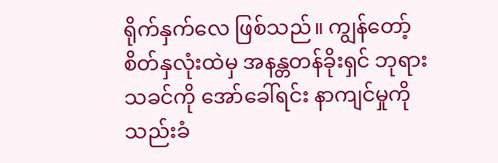ရိုက်နှက်လေ ဖြစ်သည်။ ကျွန်တော့်စိတ်နှလုံးထဲမှ အနန္တတန်ခိုးရှင် ဘုရားသခင်ကို အော်ခေါ်ရင်း နာကျင်မှုကို သည်းခံ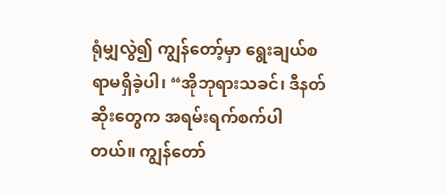ရုံမျှလွဲ၍ ကျွန်တော့်မှာ ရွေးချယ်စရာမရှိခဲ့ပါ၊ “အိုဘုရားသခင်၊ ဒီနတ်ဆိုးတွေက အရမ်းရက်စက်ပါတယ်။ ကျွန်တော်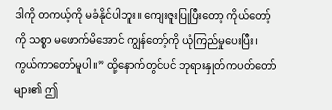ဒါကို တကယ့်ကို မခံနိုင်ပါဘူး။ ကျေးဇူးပြုပြီးတော့ ကိုယ်တော့်ကို သစ္စာ မဖောက်မိအောင် ကျွန်တော့်ကို ယုံကြည်မှုပေးပြီး၊ ကွယ်ကာတော်မူပါ။” ထို့နောက်တွင်ပင် ဘုရားနှုတ်ကပတ်တော်များ၏ ဤ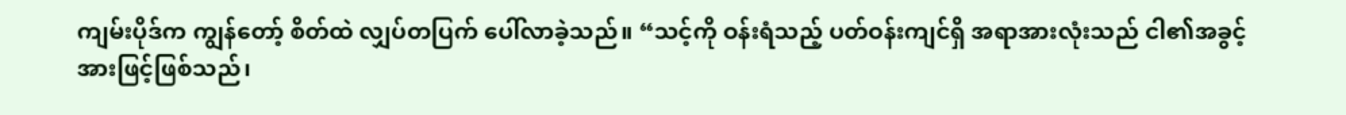ကျမ်းပိုဒ်က ကျွန်တော့် စိတ်ထဲ လျှပ်တပြက် ပေါ်လာခဲ့သည်။ “သင့်ကို ဝန်းရံသည့် ပတ်ဝန်းကျင်ရှိ အရာအားလုံးသည် ငါ၏အခွင့်အားဖြင့်ဖြစ်သည်၊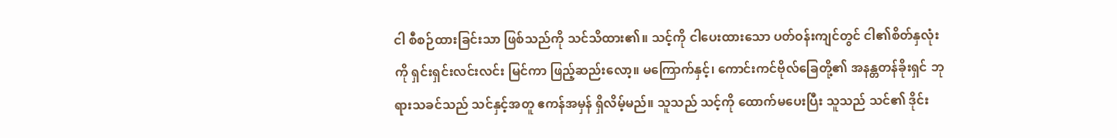ငါ စီစဉ်ထားခြင်းသာ ဖြစ်သည်ကို သင်သိထား၏။ သင့်ကို ငါပေးထားသော ပတ်ဝန်းကျင်တွင် ငါ၏စိတ်နှလုံးကို ရှင်းရှင်းလင်းလင်း မြင်ကာ ဖြည့်ဆည်းလော့။ မကြောက်နှင့်၊ ကောင်းကင်ဗိုလ်ခြေတို့၏ အနန္တတန်ခိုးရှင် ဘုရားသခင်သည် သင်နှင့်အတူ ဧကန်အမှန် ရှိလိမ့်မည်။ သူသည် သင့်ကို ထောက်မပေးပြီး သူသည် သင်၏ ဒိုင်း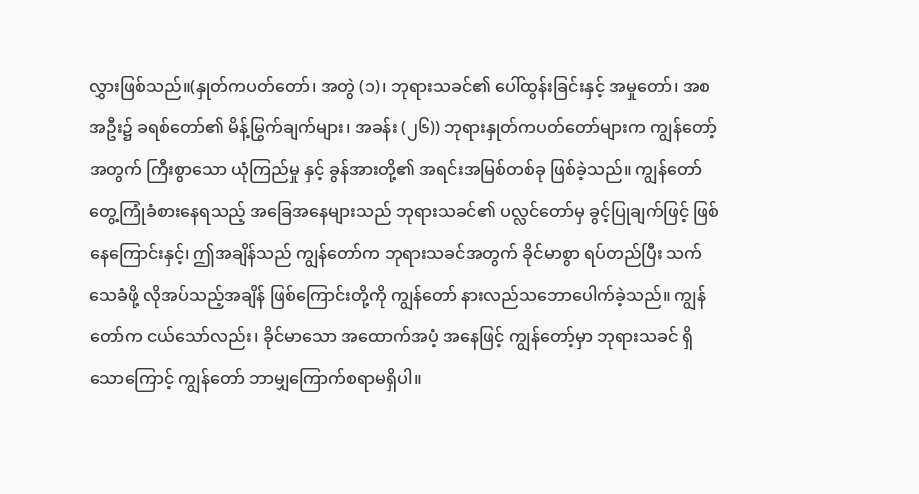လွှားဖြစ်သည်။(နှုတ်ကပတ်တော်၊ အတွဲ (၁)၊ ဘုရားသခင်၏ ပေါ်ထွန်းခြင်းနှင့် အမှုတော်၊ အစအဦး၌ ခရစ်တော်၏ မိန့်မြွက်ချက်များ၊ အခန်း (၂၆)) ဘုရားနှုတ်ကပတ်တော်များက ကျွန်တော့် အတွက် ကြီးစွာသော ယုံကြည်မှု နှင့် ခွန်အားတို့၏ အရင်းအမြစ်တစ်ခု ဖြစ်ခဲ့သည်။ ကျွန်တော် တွေ့ကြုံခံစားနေရသည့် အခြေအနေများသည် ဘုရားသခင်၏ ပလ္လင်တော်မှ ခွင့်ပြုချက်ဖြင့် ဖြစ်နေကြောင်းနှင့်၊ ဤအချိန်သည် ကျွန်တော်က ဘုရားသခင်အတွက် ခိုင်မာစွာ ရပ်တည်ပြီး သက်သေခံဖို့ လိုအပ်သည့်အချိန် ဖြစ်ကြောင်းတို့ကို ကျွန်တော် နားလည်သဘောပေါက်ခဲ့သည်။ ကျွန်တော်က ငယ်သော်လည်း၊ ခိုင်မာသော အထောက်အပံ့ အနေဖြင့် ကျွန်တော့်မှာ ဘုရားသခင် ရှိသောကြောင့် ကျွန်တော် ဘာမျှကြောက်စရာမရှိပါ။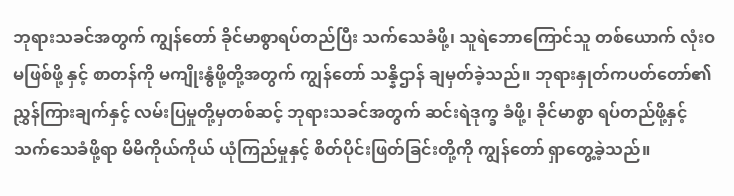ဘုရားသခင်အတွက် ကျွန်တော် ခိုင်မာစွာရပ်တည်ပြီး သက်သေခံဖို့၊ သူရဲဘောကြောင်သူ တစ်ယောက် လုံးဝ မဖြစ်ဖို့ နှင့် စာတန်ကို မကျိုးနွံဖို့တို့အတွက် ကျွန်တော် သန္နိဌာန် ချမှတ်ခဲ့သည်။ ဘုရားနှုတ်ကပတ်တော်၏ ညွှန်ကြားချက်နှင့် လမ်းပြမှုတို့မှတစ်ဆင့် ဘုရားသခင်အတွက် ဆင်းရဲဒုက္ခ ခံဖို့၊ ခိုင်မာစွာ ရပ်တည်ဖို့နှင့် သက်သေခံဖို့ရာ မိမိကိုယ်ကိုယ် ယုံကြည်မှုနှင့် စိတ်ပိုင်းဖြတ်ခြင်းတို့ကို ကျွန်တော် ရှာတွေ့ခဲ့သည်။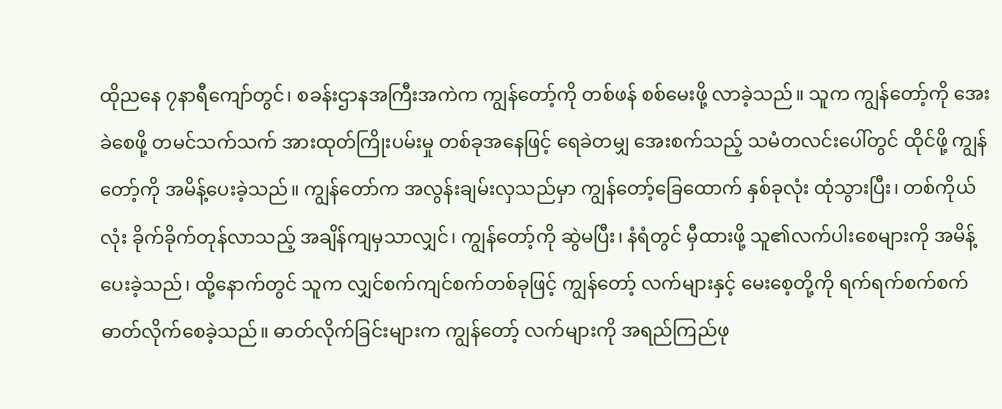ထိုညနေ ၇နာရီကျော်တွင်၊ စခန်းဌာနအကြီးအကဲက ကျွန်တော့်ကို တစ်ဖန် စစ်မေးဖို့ လာခဲ့သည်။ သူက ကျွန်တော့်ကို အေးခဲစေဖို့ တမင်သက်သက် အားထုတ်ကြိုးပမ်းမှု တစ်ခုအနေဖြင့် ရေခဲတမျှ အေးစက်သည့် သမံတလင်းပေါ်တွင် ထိုင်ဖို့ ကျွန်တော့်ကို အမိန့်ပေးခဲ့သည်။ ကျွန်တော်က အလွန်းချမ်းလှသည်မှာ ကျွန်တော့်ခြေထောက် နှစ်ခုလုံး ထုံသွားပြီး၊ တစ်ကိုယ်လုံး ခိုက်ခိုက်တုန်လာသည့် အချိန်ကျမှသာလျှင်၊ ကျွန်တော့်ကို ဆွဲမပြီး၊ နံရံတွင် မှီထားဖို့ သူ၏လက်ပါးစေများကို အမိန့်ပေးခဲ့သည်၊ ထို့နောက်တွင် သူက လျှင်စက်ကျင်စက်တစ်ခုဖြင့် ကျွန်တော့် လက်များနှင့် မေးစေ့တို့ကို ရက်ရက်စက်စက် ဓာတ်လိုက်စေခဲ့သည်။ ဓာတ်လိုက်ခြင်းများက ကျွန်တော့် လက်များကို အရည်ကြည်ဖု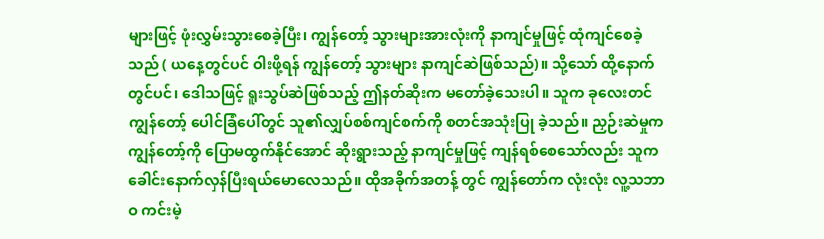များဖြင့် ဖုံးလွှမ်းသွားစေခဲ့ပြီး၊ ကျွန်တော့် သွားများအားလုံးကို နာကျင်မှုဖြင့် ထုံကျင်စေခဲ့သည် ( ယနေ့တွင်ပင် ဝါးဖို့ရန် ကျွန်တော့် သွားများ နာကျင်ဆဲဖြစ်သည်)။ သို့သော် ထို့နောက်တွင်ပင်၊ ဒေါသဖြင့် ရူးသွပ်ဆဲဖြစ်သည့် ဤနတ်ဆိုးက မတော်ခဲ့သေးပါ။ သူက ခုလေးတင် ကျွန်တော့် ပေါင်ခြံပေါ်တွင် သူ၏လျှပ်စစ်ကျင်စက်ကို စတင်အသုံးပြု ခဲ့သည်။ ညှဉ်းဆဲမှုက ကျွန်တော့်ကို ပြောမထွက်နိုင်အောင် ဆိုးရွားသည့် နာကျင်မှုဖြင့် ကျန်ရစ်စေသော်လည်း သူက ခေါင်းနောက်လှန်ပြီးရယ်မောလေသည်။ ထိုအခိုက်အတန့် တွင် ကျွန်တော်က လုံးလုံး လူ့သဘာဝ ကင်းမဲ့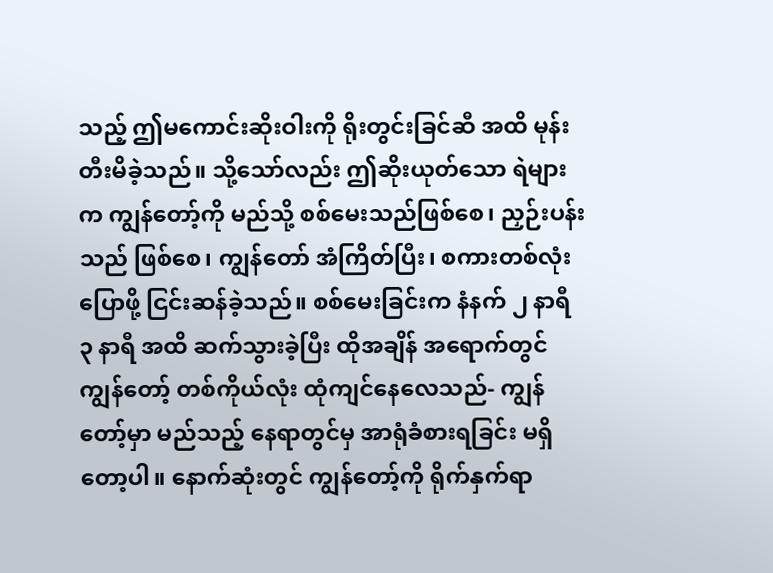သည့် ဤမကောင်းဆိုးဝါးကို ရိုးတွင်းခြင်ဆီ အထိ မုန်းတီးမိခဲ့သည်။ သို့သော်လည်း ဤဆိုးယုတ်သော ရဲများက ကျွန်တော့်ကို မည်သို့ စစ်မေးသည်ဖြစ်စေ၊ ညှဉ်းပန်းသည် ဖြစ်စေ၊ ကျွန်တော် အံကြိတ်ပြီး၊ စကားတစ်လုံးပြောဖို့ ငြင်းဆန်ခဲ့သည်။ စစ်မေးခြင်းက နံနက် ၂ နာရီ ၃ နာရီ အထိ ဆက်သွားခဲ့ပြီး ထိုအချိန် အရောက်တွင် ကျွန်တော့် တစ်ကိုယ်လုံး ထုံကျင်နေလေသည်- ကျွန်တော့်မှာ မည်သည့် နေရာတွင်မှ အာရုံခံစားရခြင်း မရှိတော့ပါ။ နောက်ဆုံးတွင် ကျွန်တော့်ကို ရိုက်နှက်ရာ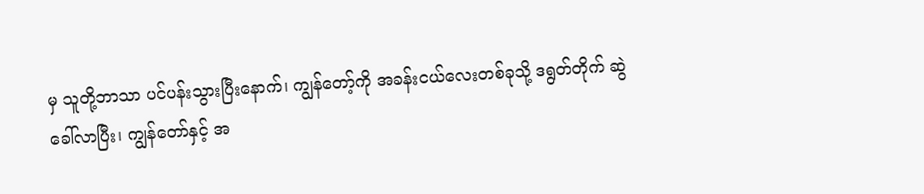မှ သူတို့ဘာသာ ပင်ပန်းသွားပြီးနောက်၊ ကျွန်တော့်ကို အခန်းငယ်လေးတစ်ခုသို့ ဒရွတ်တိုက် ဆွဲခေါ်လာပြီး၊ ကျွန်တော်နှင့် အ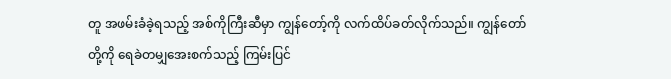တူ အဖမ်းခံခဲ့ရသည့် အစ်ကိုကြီးဆီမှာ ကျွန်တော့်ကို လက်ထိပ်ခတ်လိုက်သည်။ ကျွန်တော်တို့ကို ရေခဲတမျှအေးစက်သည့် ကြမ်းပြင်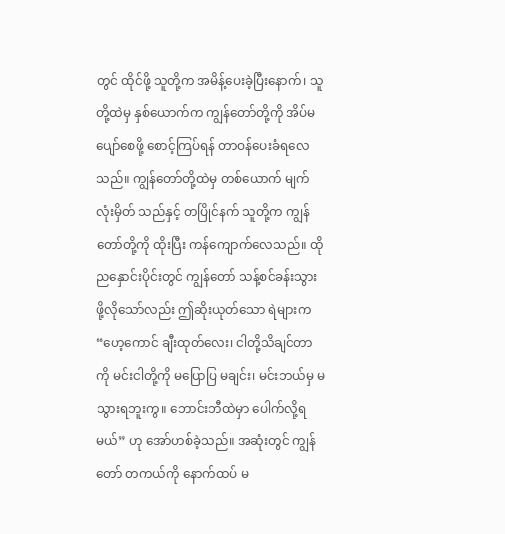တွင် ထိုင်ဖို့ သူတို့က အမိန့်ပေးခဲ့ပြီးနောက်၊ သူတို့ထဲမှ နှစ်ယောက်က ကျွန်တော်တို့ကို အိပ်မပျော်စေဖို့ စောင့်ကြပ်ရန် တာဝန်ပေးခံရလေသည်။ ကျွန်တော်တို့ထဲမှ တစ်ယောက် မျက်လုံးမှိတ် သည်နှင့် တပြိုင်နက် သူတို့က ကျွန်တော်တို့ကို ထိုးပြီး ကန်ကျောက်လေသည်။ ထိုညနှောင်းပိုင်းတွင် ကျွန်တော် သန့်စင်ခန်းသွားဖို့လိုသော်လည်း ဤဆိုးယုတ်သော ရဲများက “ဟေ့ကောင် ချီးထုတ်လေး၊ ငါတို့သိချင်တာကို မင်းငါတို့ကို မပြောပြ မချင်း၊ မင်းဘယ်မှ မသွားရဘူးကွ။ ဘောင်းဘီထဲမှာ ပေါက်လို့ရမယ်” ဟု အော်ဟစ်ခဲ့သည်။ အဆုံးတွင် ကျွန်တော် တကယ်ကို နောက်ထပ် မ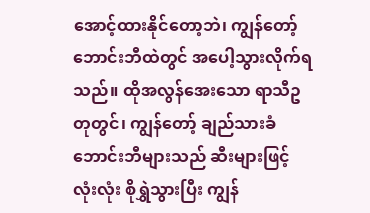အောင့်ထားနိုင်တော့ဘဲ၊ ကျွန်တော့် ဘောင်းဘီထဲတွင် အပေါ့သွားလိုက်ရသည်။ ထိုအလွန်အေးသော ရာသီဥတုတွင်၊ ကျွန်တော့် ချည်သားခံ ဘောင်းဘီများသည် ဆီးများဖြင့် လုံးလုံး စိုရွှဲသွားပြီး ကျွန်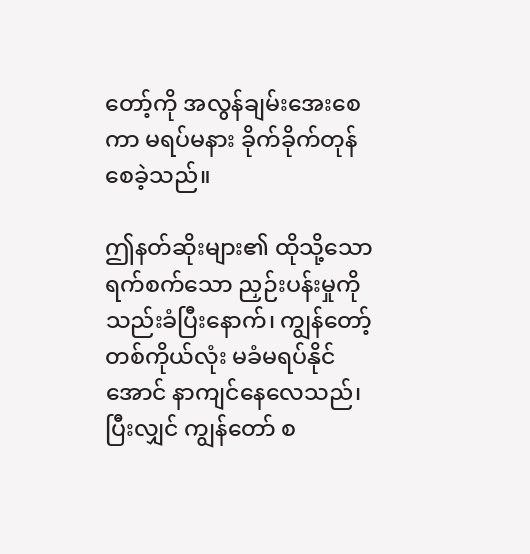တော့်ကို အလွန်ချမ်းအေးစေကာ မရပ်မနား ခိုက်ခိုက်တုန်စေခဲ့သည်။

ဤနတ်ဆိုးများ၏ ထိုသို့သော ရက်စက်သော ညှဉ်းပန်းမှုကို သည်းခံပြီးနောက်၊ ကျွန်တော့် တစ်ကိုယ်လုံး မခံမရပ်နိုင်အောင် နာကျင်နေလေသည်၊ ပြီးလျှင် ကျွန်တော် စ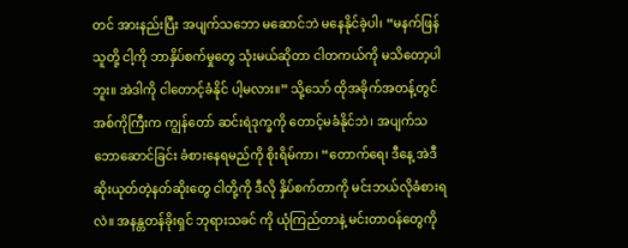တင် အားနည်းပြီး အပျက်သဘော မဆောင်ဘဲ မနေနိုင်ခဲ့ပါ၊ “မနက်ဖြန် သူတို့ ငါ့ကို ဘာနှိပ်စက်မှုတွေ သုံးမယ်ဆိုတာ ငါတကယ်ကို မသိတော့ပါဘူး။ အဲဒါကို ငါတောင့်ခံနိုင် ပါ့မလား။” သို့သော် ထိုအခိုက်အတန့်တွင် အစ်ကိုကြီးက ကျွန်တော် ဆင်းရဲဒုက္ခကို တောင့်မခံနိုင်ဘဲ၊ အပျက်သဘောဆောင်ခြင်း ခံစားနေရမည်ကို စိုးရိမ်ကာ၊ “တောက်ရေ၊ ဒီနေ့ အဲဒီ ဆိုးယုတ်တဲ့နတ်ဆိုးတွေ ငါတို့ကို ဒီလို နှိပ်စက်တာကို မင်းဘယ်လိုခံစားရလဲ။ အနန္တတန်ခိုးရှင် ဘုရားသခင် ကို ယုံကြည်တာနဲ့ မင်းတာဝန်တွေကို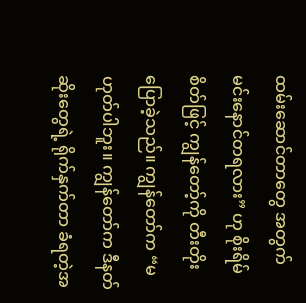ထမ်းဆောင်တာတွေ အတွက် မင်းနောင်တရလား” ဟု စိုးရိမ်စိတ်ဖြင့် ကျွန်တော့်ကို တီးတိုးပြောခဲ့သည်။ ကျွန်တော်က “မဟုတ်ပါဘူး။ ကျွန်တော်က ဒီနတ်ဆိုးတွေရဲ့ ရိုက်နှက်တာ ခံရတဲ့အ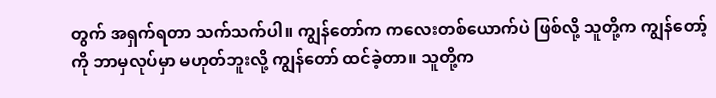တွက် အရှက်ရတာ သက်သက်ပါ။ ကျွန်တော်က ကလေးတစ်ယောက်ပဲ ဖြစ်လို့ သူတို့က ကျွန်တော့်ကို ဘာမှလုပ်မှာ မဟုတ်ဘူးလို့ ကျွန်တော် ထင်ခဲ့တာ။ သူတို့က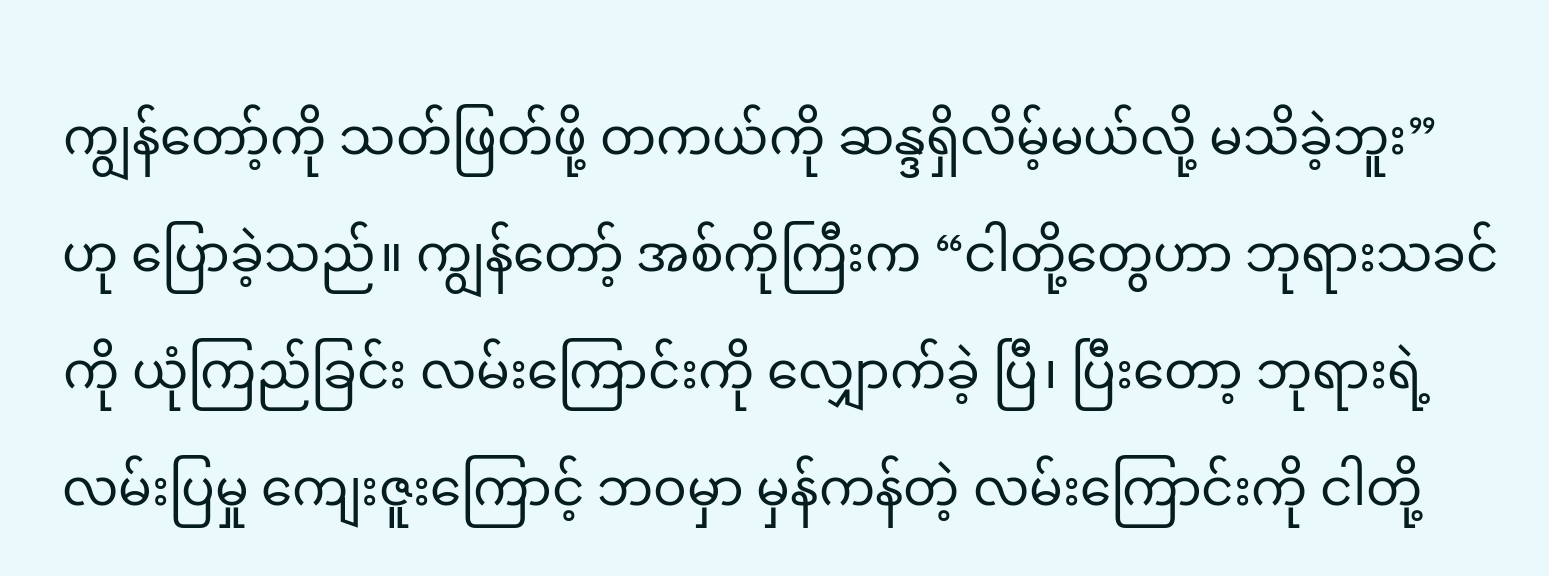ကျွန်တော့်ကို သတ်ဖြတ်ဖို့ တကယ်ကို ဆန္ဒရှိလိမ့်မယ်လို့ မသိခဲ့ဘူး” ဟု ပြောခဲ့သည်။ ကျွန်တော့် အစ်ကိုကြီးက “ငါတို့တွေဟာ ဘုရားသခင်ကို ယုံကြည်ခြင်း လမ်းကြောင်းကို လျှောက်ခဲ့ ပြီ၊ ပြီးတော့ ဘုရားရဲ့ လမ်းပြမှု ကျေးဇူးကြောင့် ဘဝမှာ မှန်ကန်တဲ့ လမ်းကြောင်းကို ငါတို့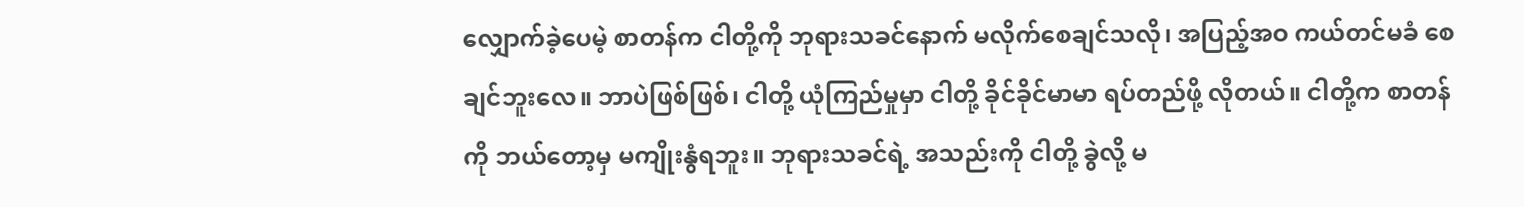လျှောက်ခဲ့ပေမဲ့ စာတန်က ငါတို့ကို ဘုရားသခင်နောက် မလိုက်စေချင်သလို၊ အပြည့်အဝ ကယ်တင်မခံ စေချင်ဘူးလေ။ ဘာပဲဖြစ်ဖြစ်၊ ငါတို့ ယုံကြည်မှုမှာ ငါတို့ ခိုင်ခိုင်မာမာ ရပ်တည်ဖို့ လိုတယ်။ ငါတို့က စာတန်ကို ဘယ်တော့မှ မကျိုးနွံရဘူး။ ဘုရားသခင်ရဲ့ အသည်းကို ငါတို့ ခွဲလို့ မ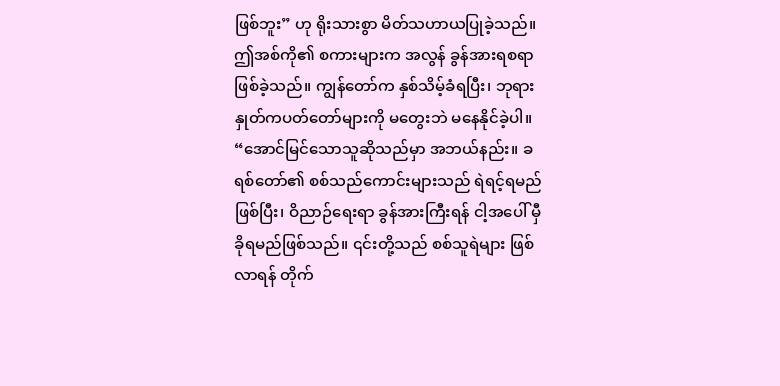ဖြစ်ဘူး” ဟု ရိုးသားစွာ မိတ်သဟာယပြုခဲ့သည်။ ဤအစ်ကို၏ စကားများက အလွန် ခွန်အားရစရာဖြစ်ခဲ့သည်။ ကျွန်တော်က နှစ်သိမ့်ခံရပြီး၊ ဘုရားနှုတ်ကပတ်တော်များကို မတွေးဘဲ မနေနိုင်ခဲ့ပါ။ “အောင်မြင်သောသူဆိုသည်မှာ အဘယ်နည်း။ ခရစ်တော်၏ စစ်သည်ကောင်းများသည် ရဲရင့်ရမည်ဖြစ်ပြီး၊ ဝိညာဉ်ရေးရာ ခွန်အားကြီးရန် ငါ့အပေါ် မှီခိုရမည်ဖြစ်သည်။ ၎င်းတို့သည် စစ်သူရဲများ ဖြစ်လာရန် တိုက်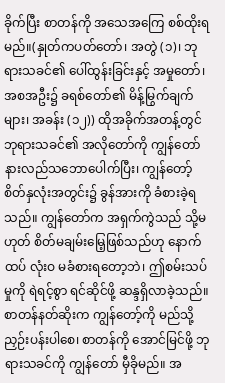ခိုက်ပြီး စာတန်ကို အသေအကြေ စစ်ထိုးရမည်။(နှုတ်ကပတ်တော်၊ အတွဲ (၁)၊ ဘုရားသခင်၏ ပေါ်ထွန်းခြင်းနှင့် အမှုတော်၊ အစအဦး၌ ခရစ်တော်၏ မိန့်မြွက်ချက်များ၊ အခန်း (၁၂)) ထိုအခိုက်အတန့်တွင် ဘုရားသခင်၏ အလိုတော်ကို ကျွန်တော် နားလည်သဘောပေါက်ပြီး၊ ကျွန်တော့် စိတ်နှလုံးအတွင်း၌ ခွန်အားကို ခံစားခဲ့ရသည်။ ကျွန်တော်က အရှက်ကွဲသည် သို့မဟုတ် စိတ်မချမ်းမြေ့ဖြစ်သည်ဟု နောက်ထပ် လုံးဝ မခံစားရတော့ဘဲ၊ ဤစမ်းသပ်မှုကို ရဲရင့်စွာ ရင်ဆိုင်ဖို့ ဆန္ဒရှိလာခဲ့သည်။ စာတန်နတ်ဆိုးက ကျွန်တော့်ကို မည်သို့ ညှဉ်းပန်းပါစေ၊ စာတန်ကို အောင်မြင်ဖို့ ဘုရားသခင်ကို ကျွန်တော် မှီခိုမည်။ အ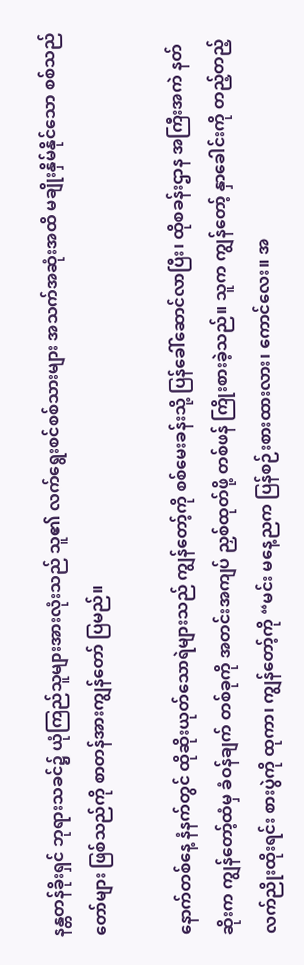နန္တတန်ခိုးရှင် ဘုရားသခင်၌ ယုံကြည်သူများအားလုံးသည် သူ၏ လက်ရွေးစင်စစ်သားများ အသက်အဆုံးအထိ မချိုးနှိမ်နိုင်သော စစ်သည်တော်များ ဖြစ်သည်ကို စာတန်အားကျွန်တော် ပြမည်။

နောက်တစ်နေ့ နံနက်တွင် ထိုဆိုးယုတ်သောရဲများသည် ကျွန်တော့်ကို စစ်မေးခန်းသို့ ပြန်ခေါ်ဆောင်လာပြီး၊ ထိုစခန်းဌာန အကြီးအကဲ နတ်ဆိုးက ကျွန်တော့်ထံမှ ခံဝန်ချက် တစ်ခုကို အတင်းအကျပ် ညှစ်ထုတ်ဖို့ တစ်ဖန် ကြိုးစားခဲ့သည်။ သူက ကျွန်တော့် နှာခေါင်းကို တည့်တည့် လက်ညိုးထိုးရင်း စားပွဲကို ထုကာ၊ ကျွန်တော့်ကို “မင်း မနေ့ညက ပြန်စဉ်းစားထားလား၊ ကောင်လေး။ အ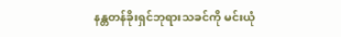နန္တတန်ခိုးရှင်ဘုရားသခင်ကို မင်းယုံ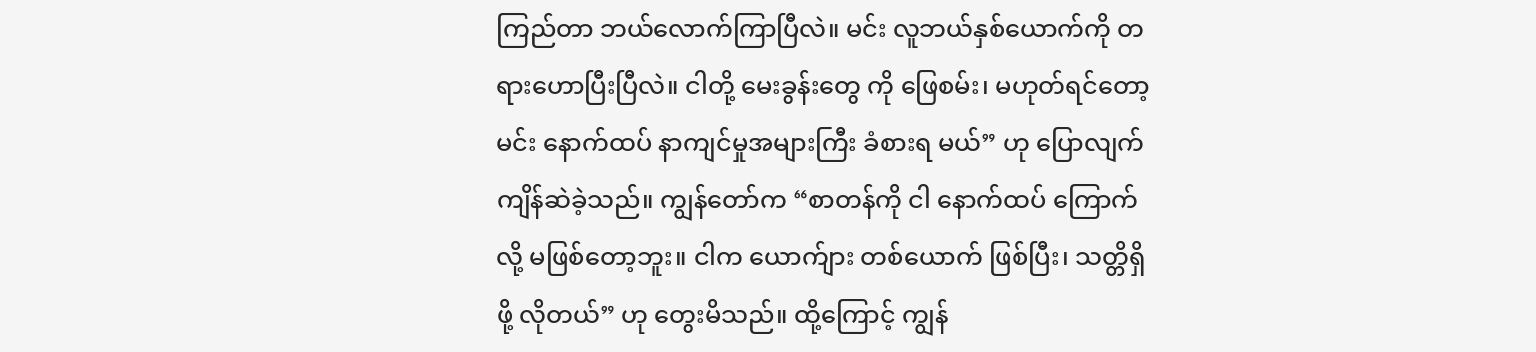ကြည်တာ ဘယ်လောက်ကြာပြီလဲ။ မင်း လူဘယ်နှစ်ယောက်ကို တရားဟောပြီးပြီလဲ။ ငါတို့ မေးခွန်းတွေ ကို ဖြေစမ်း၊ မဟုတ်ရင်တော့ မင်း နောက်ထပ် နာကျင်မှုအများကြီး ခံစားရ မယ်” ဟု ပြောလျက် ကျိန်ဆဲခဲ့သည်။ ကျွန်တော်က “စာတန်ကို ငါ နောက်ထပ် ကြောက် လို့ မဖြစ်တော့ဘူး။ ငါက ယောက်ျား တစ်ယောက် ဖြစ်ပြီး၊ သတ္တိရှိဖို့ လိုတယ်” ဟု တွေးမိသည်။ ထို့ကြောင့် ကျွန်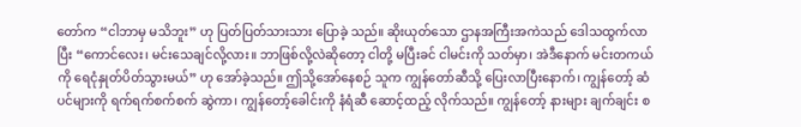တော်က “ငါဘာမှ မသိဘူး” ဟု ပြတ်ပြတ်သားသား ပြောခဲ့ သည်။ ဆိုးယုတ်သော ဌာနအကြီးအကဲသည် ဒေါသထွက်လာပြီး “ကောင်လေး၊ မင်းသေချင်လို့လား။ ဘာဖြစ်လို့လဲဆိုတော့ ငါတို့ မပြီးခင် ငါမင်းကို သတ်မှာ၊ အဲဒီနောက် မင်းတကယ်ကို ရေငုံနှုတ်ပိတ်သွားမယ်” ဟု အော်ခဲ့သည်။ ဤသို့အော်နေစဉ် သူက ကျွန်တော်ဆီသို့ ပြေးလာပြီးနောက်၊ ကျွန်တော့် ဆံပင်များကို ရက်ရက်စက်စက် ဆွဲကာ၊ ကျွန်တော့်ခေါင်းကို နံရံဆီ ဆောင့်ထည့် လိုက်သည်။ ကျွန်တော့် နားများ ချက်ချင်း စ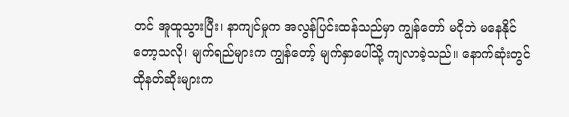တင် အူထူသွားပြီး၊ နာကျင်မှုက အလွန်ပြင်းထန်သည်မှာ ကျွန်တော် မငိုဘဲ မနေနိုင် တော့သလို၊ မျက်ရည်များက ကျွန်တော့် မျက်နှာပေါ်သို့ ကျလာခဲ့သည်။ နောက်ဆုံးတွင် ထိုနတ်ဆိုးများက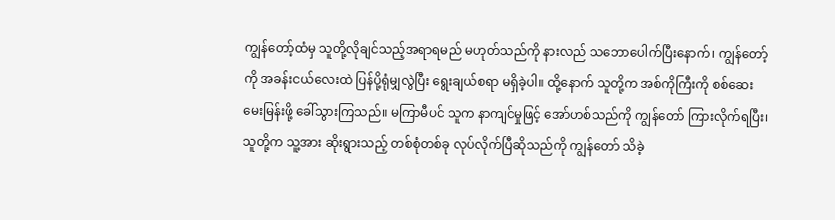ကျွန်တော့်ထံမှ သူတို့လိုချင်သည့်အရာရမည် မဟုတ်သည်ကို နားလည် သဘောပေါက်ပြီးနောက်၊ ကျွန်တော့်ကို အခန်းငယ်လေးထဲ ပြန်ပို့ရုံမျှလွဲပြီး ရွေးချယ်စရာ မရှိခဲ့ပါ။ ထို့နောက် သူတို့က အစ်ကိုကြီးကို စစ်ဆေးမေးမြန်းဖို့ ခေါ်သွားကြသည်။ မကြာမီပင် သူက နာကျင်မှုဖြင့် အော်ဟစ်သည်ကို ကျွန်တော် ကြားလိုက်ရပြီး၊ သူတို့က သူ့အား ဆိုးရွားသည့် တစ်စုံတစ်ခု လုပ်လိုက်ပြီဆိုသည်ကို ကျွန်တော် သိခဲ့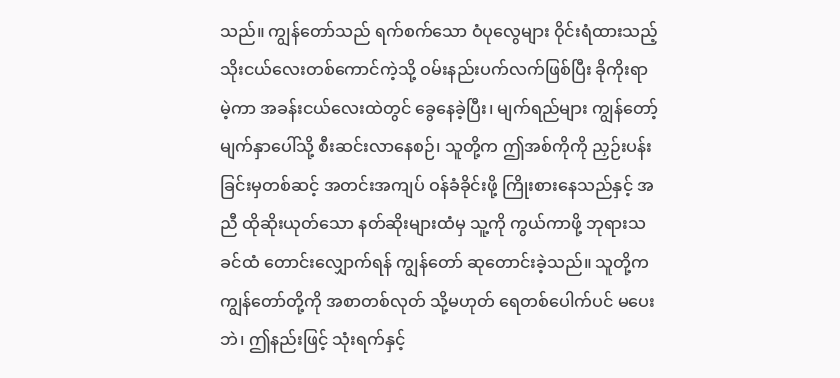သည်။ ကျွန်တော်သည် ရက်စက်သော ဝံပုလွေများ ဝိုင်းရံထားသည့် သိုးငယ်လေးတစ်ကောင်ကဲ့သို့ ဝမ်းနည်းပက်လက်ဖြစ်ပြီး ခိုကိုးရာမဲ့ကာ အခန်းငယ်လေးထဲတွင် ခွေနေခဲ့ပြီး၊ မျက်ရည်များ ကျွန်တော့် မျက်နှာပေါ်သို့ စီးဆင်းလာနေစဉ်၊ သူတို့က ဤအစ်ကိုကို ညှဉ်းပန်းခြင်းမှတစ်ဆင့် အတင်းအကျပ် ဝန်ခံခိုင်းဖို့ ကြိုးစားနေသည်နှင့် အညီ ထိုဆိုးယုတ်သော နတ်ဆိုးများထံမှ သူ့ကို ကွယ်ကာဖို့ ဘုရားသခင်ထံ တောင်းလျှောက်ရန် ကျွန်တော် ဆုတောင်းခဲ့သည်။ သူတို့က ကျွန်တော်တို့ကို အစာတစ်လုတ် သို့မဟုတ် ရေတစ်ပေါက်ပင် မပေးဘဲ၊ ဤနည်းဖြင့် သုံးရက်နှင့်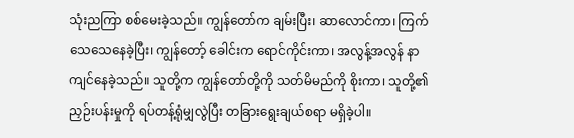သုံးညကြာ စစ်မေးခဲ့သည်။ ကျွန်တော်က ချမ်းပြီး၊ ဆာလောင်ကာ၊ ကြက်သေသေနေခဲ့ပြီး၊ ကျွန်တော့် ခေါင်းက ရောင်ကိုင်းကာ၊ အလွန့်အလွန် နာကျင်နေခဲ့သည်။ သူတို့က ကျွန်တော်တို့ကို သတ်မိမည်ကို စိုးကာ၊ သူတို့၏ ညှဉ်းပန်းမှုကို ရပ်တန့်ရုံမျှလွဲပြီး တခြားရွေးချယ်စရာ မရှိခဲ့ပါ။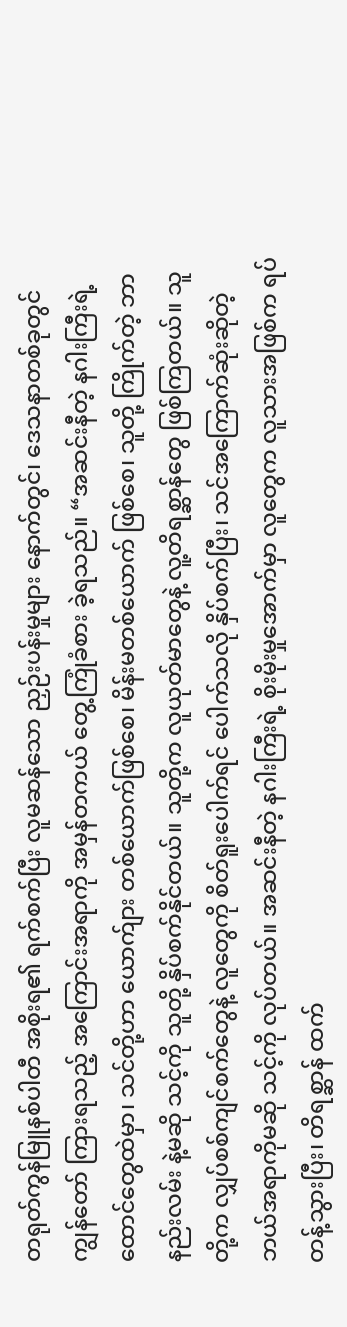တရုတ်ကွန်မြူနစ်ပါတီ အစိုးရ၏ ရက်စက်ပြီး လူမဆန်သော ညှဉ်းပန်းမှုများ နောက်တွင်၊ ဒေသနာတစ်ခုတွင် ကျွန်တော် ကြားရသည့် အကြောင်းအရာကို အမှန်တကယ် တွေ့ကြုံခံစား ခဲ့ရသည်။ “အဆင်းနီတဲ့ နဂါးကြီးရဲ့ ထောင်တွေထဲမှာ၊ သင်တို့ဟာ ယောက်ျား တစ်ယောက်ဖြစ်စေ၊ မိန်းမတစ်ယောက် ဖြစ်စေ၊ သူတို့ ကြိုက်တဲ့ ဘာနည်းလမ်း နဲ့မဆို သင့်ကို သူတို့ နှိပ်စက်နိုင်တယ်။ သူတို့က လူယုတ်မာတွေနဲ့ လူ့တိရစ္ဆာန်တွေ ဖြစ်ကြတယ်။ သူတို့က လျှပ်စစ်ကျင်စက်တွေနဲ့ လူတွေကို စိတ်ရူးပေါက်ရင် ပေါက်သလို နှိပ်စက်ပြီး၊ သင်အကြောက်ဆုံးဆိုတဲ့ ဘယ်အရာကိုမဆို သင့်ကို လုပ်တယ်။ အဆင်းနီတဲ့ နဂါးကြီးရဲ့ စိုးမိုးမှုအောက်မှာ လူတွေက လူသားအဖြစ်က ရပ်တန့်သွားပြီး၊ တိရစ္ဆာန် ထက်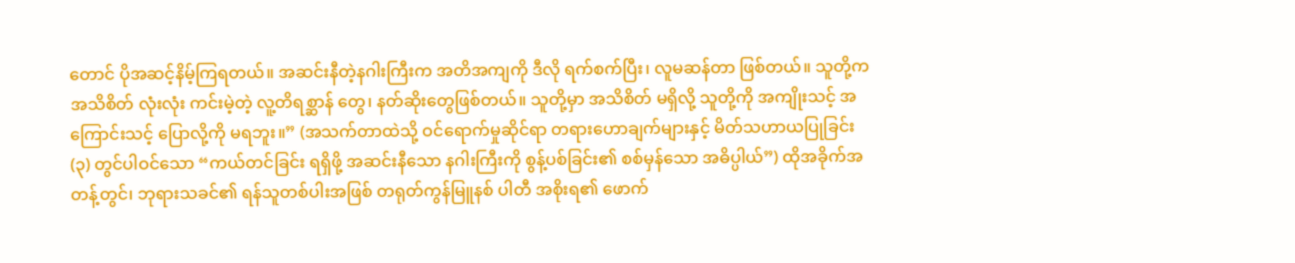တောင် ပိုအဆင့်နိမ့်ကြရတယ်။ အဆင်းနီတဲ့နဂါးကြီးက အတိအကျကို ဒီလို ရက်စက်ပြီး၊ လူမဆန်တာ ဖြစ်တယ်။ သူတို့က အသိစိတ် လုံးလုံး ကင်းမဲ့တဲ့ လူ့တိရစ္ဆာန် တွေ၊ နတ်ဆိုးတွေဖြစ်တယ်။ သူတို့မှာ အသိစိတ် မရှိလို့ သူတို့ကို အကျိုးသင့် အကြောင်းသင့် ပြောလို့ကို မရဘူး။” (အသက်တာထဲသို့ ဝင်ရောက်မှုဆိုင်ရာ တရားဟောချက်များနှင့် မိတ်သဟာယပြုခြင်း (၃) တွင်ပါဝင်သော “ကယ်တင်ခြင်း ရရှိဖို့ အဆင်းနီသော နဂါးကြီးကို စွန့်ပစ်ခြင်း၏ စစ်မှန်သော အဓိပ္ပါယ်”) ထိုအခိုက်အတန့်တွင်၊ ဘုရားသခင်၏ ရန်သူတစ်ပါးအဖြစ် တရုတ်ကွန်မြူနစ် ပါတီ အစိုးရ၏ ဖောက်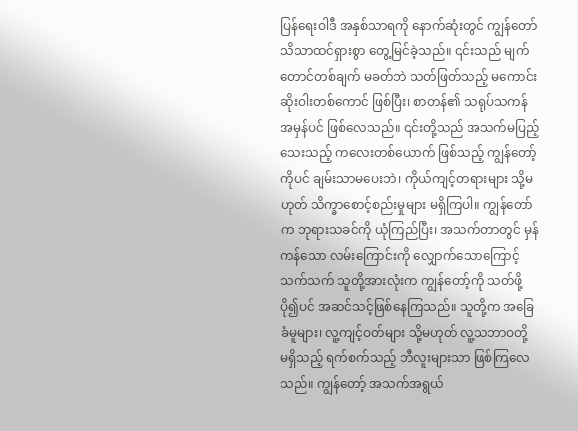ပြန်ရေးဝါဒီ အနှစ်သာရကို နောက်ဆုံးတွင် ကျွန်တော် သိသာထင်ရှားစွာ တွေ့မြင်ခဲ့သည်။ ၎င်းသည် မျက်တောင်တစ်ချက် မခတ်ဘဲ သတ်ဖြတ်သည့် မကောင်းဆိုးဝါးတစ်ကောင် ဖြစ်ပြီး၊ စာတန်၏ သရုပ်သကန် အမှန်ပင် ဖြစ်လေသည်။ ၎င်းတို့သည် အသက်မပြည့်သေးသည့် ကလေးတစ်ယောက် ဖြစ်သည့် ကျွန်တော့်ကိုပင် ချမ်းသာမပေးဘဲ၊ ကိုယ်ကျင့်တရားများ သို့မဟုတ် သိက္ခာစောင့်စည်းမှုများ မရှိကြပါ။ ကျွန်တော်က ဘုရားသခင်ကို ယုံကြည်ပြီး၊ အသက်တာတွင် မှန်ကန်သော လမ်းကြောင်းကို လျှောက်သောကြောင့် သက်သက် သူတို့အားလုံးက ကျွန်တော့်ကို သတ်ဖို့ ပို၍ပင် အဆင်သင့်ဖြစ်နေကြသည်။ သူတို့က အခြေခံမူများ၊ လူ့ကျင့်ဝတ်များ သို့မဟုတ် လူ့သဘာဝတို့ မရှိသည့် ရက်စက်သည့် ဘီလူးများသာ ဖြစ်ကြလေသည်။ ကျွန်တော့် အသက်အရွယ်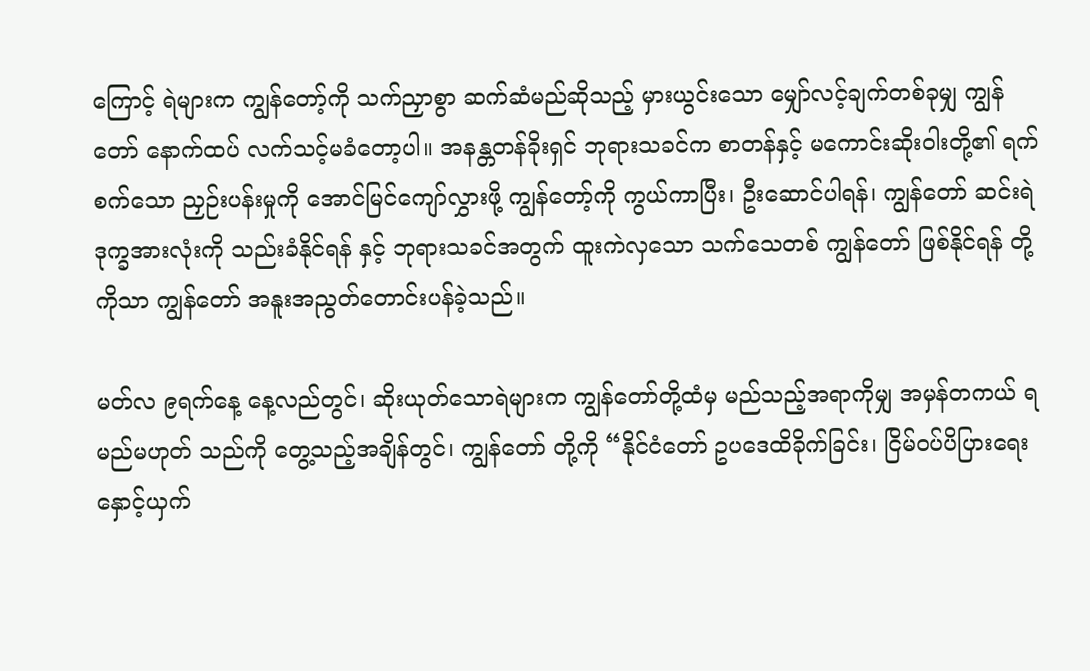ကြောင့် ရဲများက ကျွန်တော့်ကို သက်ညှာစွာ ဆက်ဆံမည်ဆိုသည့် မှားယွင်းသော မျှော်လင့်ချက်တစ်ခုမျှ ကျွန်တော် နောက်ထပ် လက်သင့်မခံတော့ပါ။ အနန္တတန်ခိုးရှင် ဘုရားသခင်က စာတန်နှင့် မကောင်းဆိုးဝါးတို့၏ ရက်စက်သော ညှဉ်းပန်းမှုကို အောင်မြင်ကျော်လွှားဖို့ ကျွန်တော့်ကို ကွယ်ကာပြီး၊ ဦးဆောင်ပါရန်၊ ကျွန်တော် ဆင်းရဲဒုက္ခအားလုံးကို သည်းခံနိုင်ရန် နှင့် ဘုရားသခင်အတွက် ထူးကဲလှသော သက်သေတစ် ကျွန်တော် ဖြစ်နိုင်ရန် တို့ကိုသာ ကျွန်တော် အနူးအညွတ်တောင်းပန်ခဲ့သည်။

မတ်လ ၉ရက်နေ့ နေ့လည်တွင်၊ ဆိုးယုတ်သောရဲများက ကျွန်တော်တို့ထံမှ မည်သည့်အရာကိုမျှ အမှန်တကယ် ရမည်မဟုတ် သည်ကို တွေ့သည့်အချိန်တွင်၊ ကျွန်တော် တို့ကို “နိုင်ငံတော် ဥပဒေထိခိုက်ခြင်း၊ ငြိမ်ဝပ်ပိပြားရေး နှောင့်ယှက်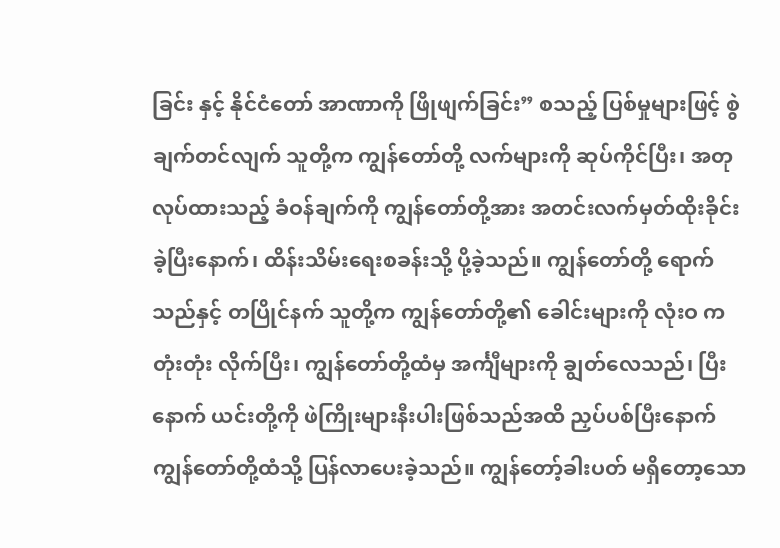ခြင်း နှင့် နိုင်ငံတော် အာဏာကို ဖြိုဖျက်ခြင်း” စသည့် ပြစ်မှုများဖြင့် စွဲချက်တင်လျက် သူတို့က ကျွန်တော်တို့ လက်များကို ဆုပ်ကိုင်ပြီး၊ အတုလုပ်ထားသည့် ခံဝန်ချက်ကို ကျွန်တော်တို့အား အတင်းလက်မှတ်ထိုးခိုင်းခဲ့ပြီးနောက်၊ ထိန်းသိမ်းရေးစခန်းသို့ ပို့ခဲ့သည်။ ကျွန်တော်တို့ ရောက်သည်နှင့် တပြိုင်နက် သူတို့က ကျွန်တော်တို့၏ ခေါင်းများကို လုံးဝ ကတုံးတုံး လိုက်ပြီး၊ ကျွန်တော်တို့ထံမှ အင်္ကျီများကို ချွတ်လေသည်၊ ပြီးနောက် ယင်းတို့ကို ဖဲကြိုးများနီးပါးဖြစ်သည်အထိ ညှပ်ပစ်ပြီးနောက် ကျွန်တော်တို့ထံသို့ ပြန်လာပေးခဲ့သည်။ ကျွန်တော့်ခါးပတ် မရှိတော့သော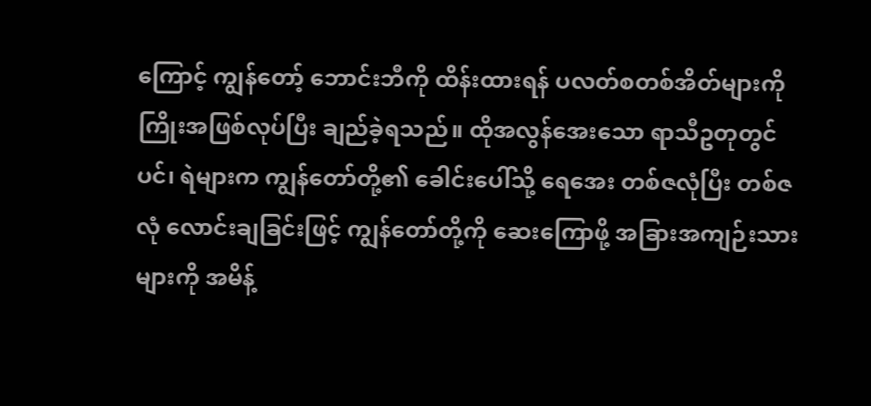ကြောင့် ကျွန်တော့် ဘောင်းဘီကို ထိန်းထားရန် ပလတ်စတစ်အိတ်များကို ကြိုးအဖြစ်လုပ်ပြီး ချည်ခဲ့ရသည်။ ထိုအလွန်အေးသော ရာသီဥတုတွင်ပင်၊ ရဲများက ကျွန်တော်တို့၏ ခေါင်းပေါ်သို့ ရေအေး တစ်ဇလုံပြီး တစ်ဇလုံ လောင်းချခြင်းဖြင့် ကျွန်တော်တို့ကို ဆေးကြောဖို့ အခြားအကျဉ်းသားများကို အမိန့်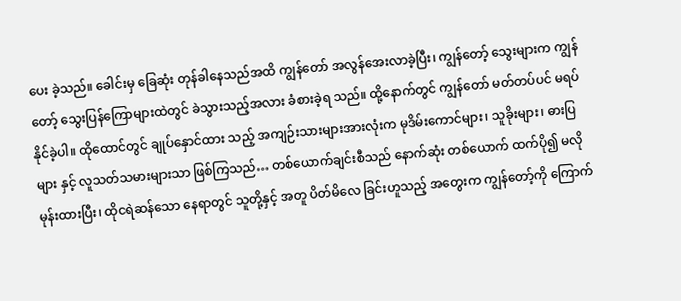ပေး ခဲ့သည်။ ခေါင်းမှ ခြေဆုံး တုန်ခါနေသည်အထိ ကျွန်တော် အလွန်အေးလာခဲ့ပြီး၊ ကျွန်တော့် သွေးများက ကျွန်တော့် သွေးပြန်ကြောများထဲတွင် ခဲသွားသည့်အလား ခံစားခဲ့ရ သည်။ ထို့နောက်တွင် ကျွန်တော် မတ်တပ်ပင် မရပ်နိုင်ခဲ့ပါ။ ထိုထောင်တွင် ချုပ်နှောင်ထား သည့် အကျဉ်းသားများအားလုံးက မုဒိမ်းကောင်များ၊ သူခိုးများ၊ ဓားပြများ နှင့် လူသတ်သမားများသာ ဖြစ်ကြသည်… တစ်ယောက်ချင်းစီသည် နောက်ဆုံး တစ်ယောက် ထက်ပို၍ မလိုမုန်းထားပြီး၊ ထိုငရဲဆန်သော နေရာတွင် သူတို့နှင့် အတူ ပိတ်မိလေ ခြင်းဟူသည့် အတွေးက ကျွန်တော့်ကို ကြောက်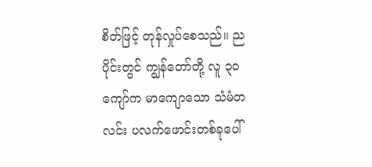စိတ်ဖြင့် တုန်လှုပ်စေသည်။ ညပိုင်းတွင် ကျွန်တော်တို့ လူ ၃၀ ကျော်က မာကျောသော သံမံတလင်း ပလက်ဖောင်းတစ်ခုပေါ်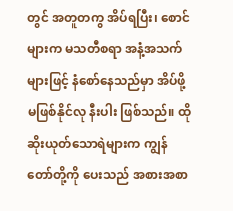တွင် အတူတကွ အိပ်ရပြီး၊ စောင်များက မသတီစရာ အနံ့အသက်များဖြင့် နံစော်နေသည်မှာ အိပ်ဖို့မဖြစ်နိုင်လု နီးပါး ဖြစ်သည်။ ထိုဆိုးယုတ်သောရဲများက ကျွန်တော်တို့ကို ပေးသည် အစားအစာ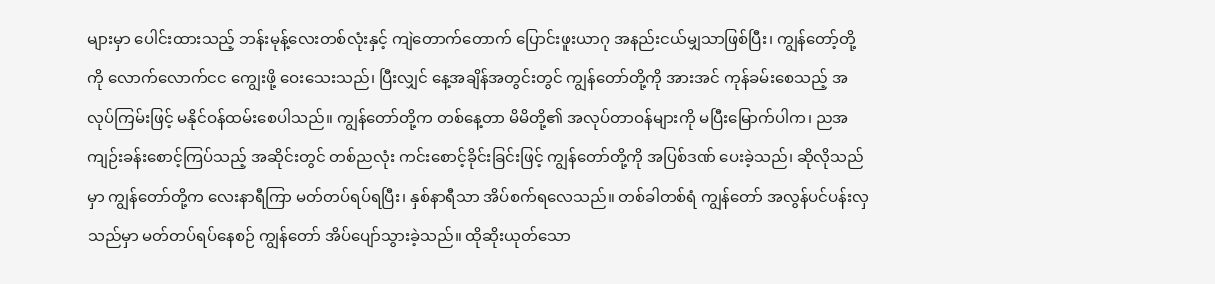များမှာ ပေါင်းထားသည့် ဘန်းမုန့်လေးတစ်လုံးနှင့် ကျဲတောက်တောက် ပြောင်းဖူးယာဂု အနည်းငယ်မျှသာဖြစ်ပြီး၊ ကျွန်တော့်တို့ကို လောက်လောက်ငင ကျွေးဖို့ ဝေးသေးသည်၊ ပြီးလျှင် နေ့အချိန်အတွင်းတွင် ကျွန်တော်တို့ကို အားအင် ကုန်ခမ်းစေသည့် အလုပ်ကြမ်းဖြင့် မနိုင်ဝန်ထမ်းစေပါသည်။ ကျွန်တော်တို့က တစ်နေ့တာ မိမိတို့၏ အလုပ်တာဝန်များကို မပြီးမြောက်ပါက၊ ညအကျဉ်းခန်းစောင့်ကြပ်သည့် အဆိုင်းတွင် တစ်ညလုံး ကင်းစောင့်ခိုင်းခြင်းဖြင့် ကျွန်တော်တို့ကို အပြစ်ဒဏ် ပေးခဲ့သည်၊ ဆိုလိုသည်မှာ ကျွန်တော်တို့က လေးနာရီကြာ မတ်တပ်ရပ်ရပြီး၊ နှစ်နာရီသာ အိပ်စက်ရလေသည်။ တစ်ခါတစ်ရံ ကျွန်တော် အလွန်ပင်ပန်းလှသည်မှာ မတ်တပ်ရပ်နေစဉ် ကျွန်တော် အိပ်ပျော်သွားခဲ့သည်။ ထိုဆိုးယုတ်သော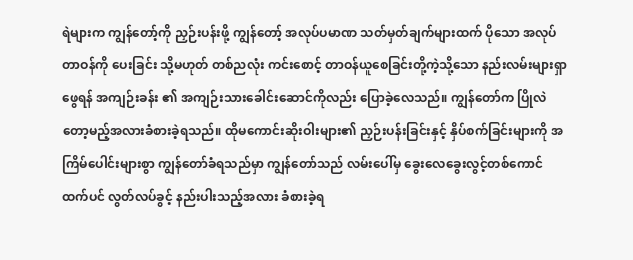ရဲများက ကျွန်တော့်ကို ညှဉ်းပန်းဖို့ ကျွန်တော့် အလုပ်ပမာဏ သတ်မှတ်ချက်များထက် ပိုသော အလုပ်တာဝန်ကို ပေးခြင်း သို့မဟုတ် တစ်ညလုံး ကင်းစောင့် တာဝန်ယူစေခြင်းတို့ကဲ့သို့သော နည်းလမ်းများရှာဖွေရန် အကျဉ်းခန်း ၏ အကျဉ်းသားခေါင်းဆောင်ကိုလည်း ပြောခဲ့လေသည်။ ကျွန်တော်က ပြိုလဲတော့မည့်အလားခံစားခဲ့ရသည်။ ထိုမကောင်းဆိုးဝါးများ၏ ညှဉ်းပန်းခြင်းနှင့် နှိပ်စက်ခြင်းများကို အကြိမ်ပေါင်းများစွာ ကျွန်တော်ခံရသည်မှာ ကျွန်တော်သည် လမ်းပေါ်မှ ခွေးလေခွေးလွင့်တစ်ကောင်ထက်ပင် လွတ်လပ်ခွင့် နည်းပါးသည့်အလား ခံစားခဲ့ရ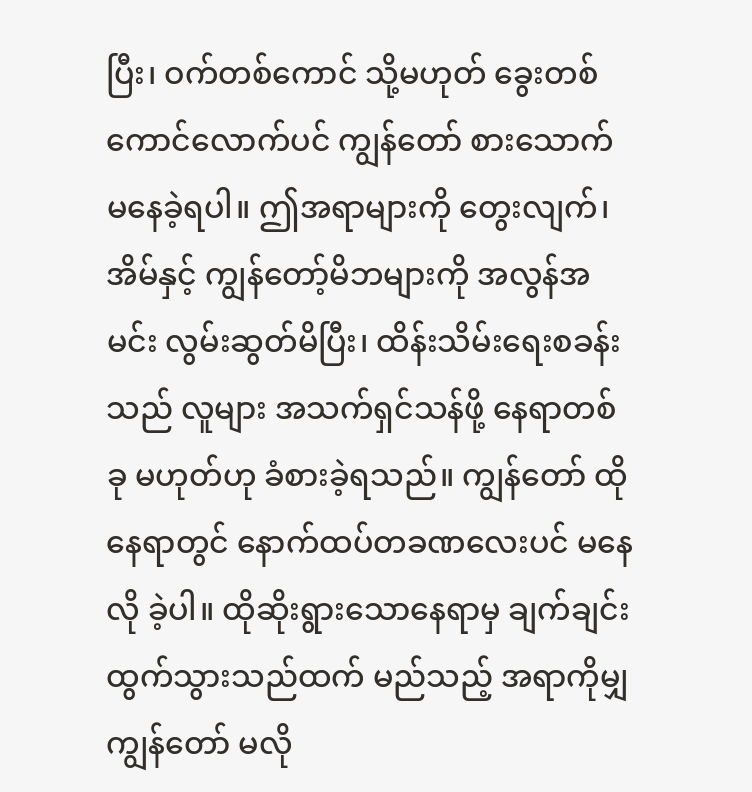ပြီး၊ ဝက်တစ်ကောင် သို့မဟုတ် ခွေးတစ်ကောင်လောက်ပင် ကျွန်တော် စားသောက် မနေခဲ့ရပါ။ ဤအရာများကို တွေးလျက်၊ အိမ်နှင့် ကျွန်တော့်မိဘများကို အလွန်အမင်း လွမ်းဆွတ်မိပြီး၊ ထိန်းသိမ်းရေးစခန်းသည် လူများ အသက်ရှင်သန်ဖို့ နေရာတစ်ခု မဟုတ်ဟု ခံစားခဲ့ရသည်။ ကျွန်တော် ထိုနေရာတွင် နောက်ထပ်တခဏလေးပင် မနေလို ခဲ့ပါ။ ထိုဆိုးရွားသောနေရာမှ ချက်ချင်းထွက်သွားသည်ထက် မည်သည့် အရာကိုမျှ ကျွန်တော် မလို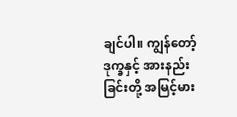ချင်ပါ။ ကျွန်တော့် ဒုက္ခနှင့် အားနည်းခြင်းတို့ အမြင့်မား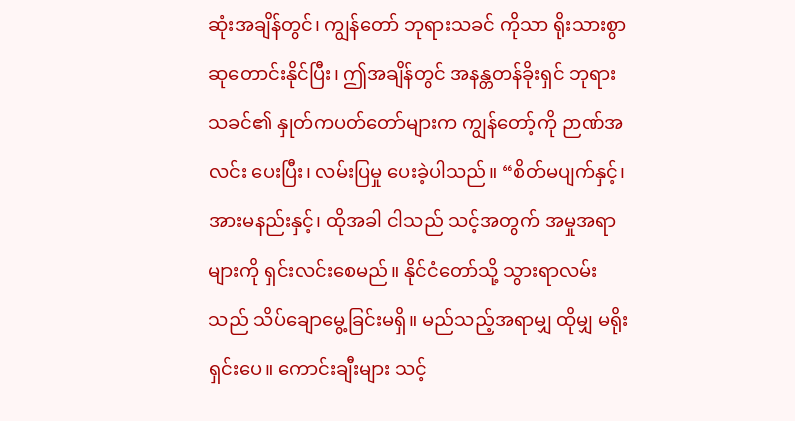ဆုံးအချိန်တွင်၊ ကျွန်တော် ဘုရားသခင် ကိုသာ ရိုးသားစွာ ဆုတောင်းနိုင်ပြီး၊ ဤအချိန်တွင် အနန္တတန်ခိုးရှင် ဘုရားသခင်၏ နှုတ်ကပတ်တော်များက ကျွန်တော့်ကို ဉာဏ်အလင်း ပေးပြီး၊ လမ်းပြမှု ပေးခဲ့ပါသည်။ “စိတ်မပျက်နှင့်၊ အားမနည်းနှင့်၊ ထိုအခါ ငါသည် သင့်အတွက် အမှုအရာများကို ရှင်းလင်းစေမည်။ နိုင်ငံတော်သို့ သွားရာလမ်းသည် သိပ်ချောမွေ့ခြင်းမရှိ။ မည်သည့်အရာမျှ ထိုမျှ မရိုးရှင်းပေ။ ကောင်းချီးများ သင့်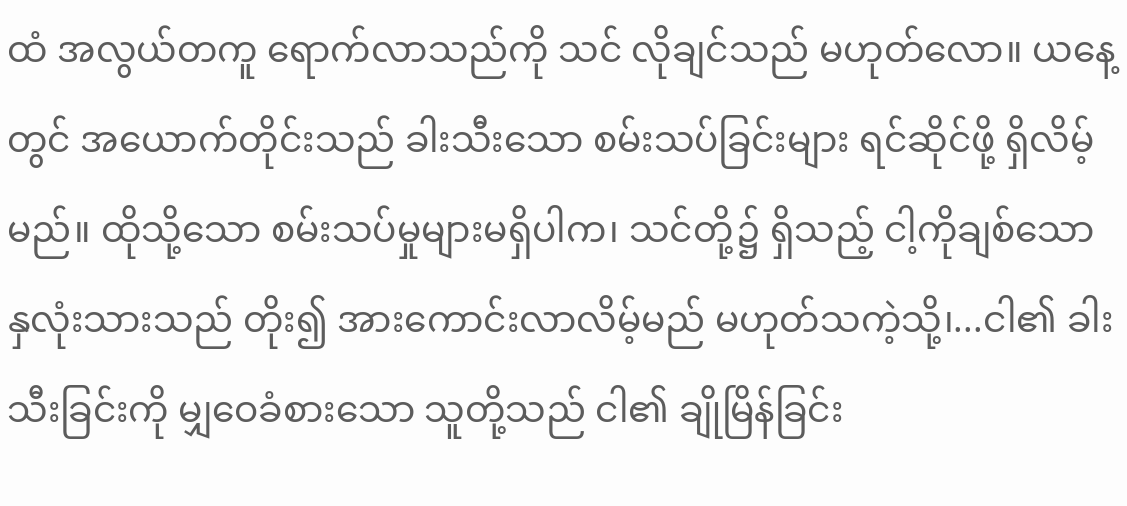ထံ အလွယ်တကူ ရောက်လာသည်ကို သင် လိုချင်သည် မဟုတ်လော။ ယနေ့တွင် အယောက်တိုင်းသည် ခါးသီးသော စမ်းသပ်ခြင်းများ ရင်ဆိုင်ဖို့ ရှိလိမ့်မည်။ ထိုသို့သော စမ်းသပ်မှုများမရှိပါက၊ သင်တို့၌ ရှိသည့် ငါ့ကိုချစ်သော နှလုံးသားသည် တိုး၍ အားကောင်းလာလိမ့်မည် မဟုတ်သကဲ့သို့၊...ငါ၏ ခါးသီးခြင်းကို မျှဝေခံစားသော သူတို့သည် ငါ၏ ချိုမြိန်ခြင်း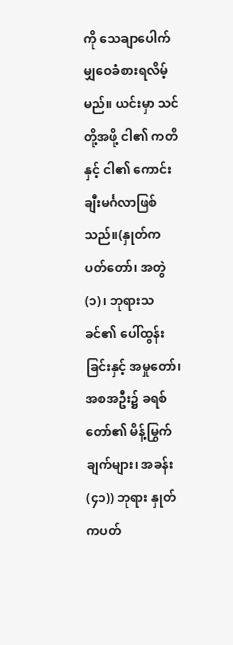ကို သေချာပေါက် မျှဝေခံစားရလိမ့်မည်။ ယင်းမှာ သင်တို့အဖို့ ငါ၏ ကတိနှင့် ငါ၏ ကောင်းချီးမင်္ဂလာဖြစ်သည်။(နှုတ်ကပတ်တော်၊ အတွဲ (၁)၊ ဘုရားသခင်၏ ပေါ်ထွန်းခြင်းနှင့် အမှုတော်၊ အစအဦး၌ ခရစ်တော်၏ မိန့်မြွက်ချက်များ၊ အခန်း (၄၁)) ဘုရား နှုတ်ကပတ်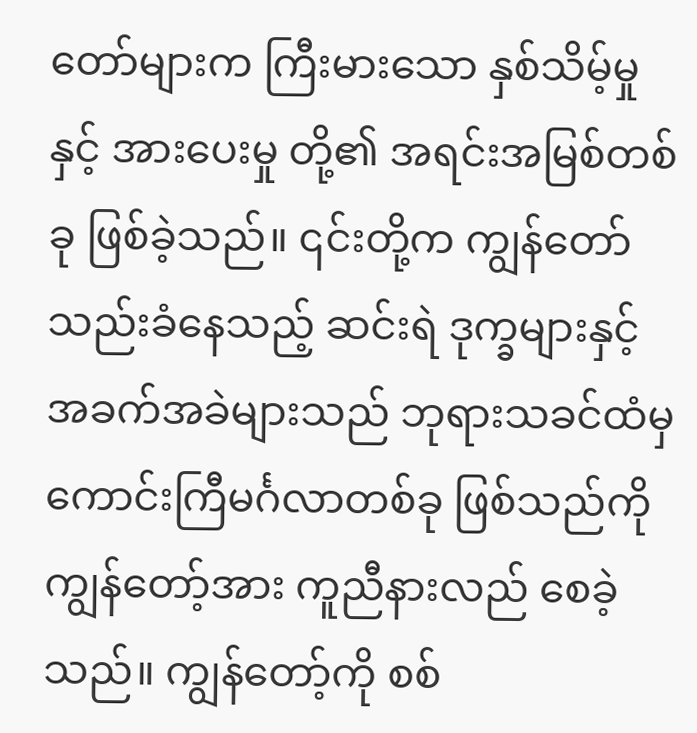တော်များက ကြီးမားသော နှစ်သိမ့်မှုနှင့် အားပေးမှု တို့၏ အရင်းအမြစ်တစ်ခု ဖြစ်ခဲ့သည်။ ၎င်းတို့က ကျွန်တော် သည်းခံနေသည့် ဆင်းရဲ ဒုက္ခများနှင့် အခက်အခဲများသည် ဘုရားသခင်ထံမှ ကောင်းကြီမင်္ဂလာတစ်ခု ဖြစ်သည်ကို ကျွန်တော့်အား ကူညီနားလည် စေခဲ့သည်။ ကျွန်တော့်ကို စစ်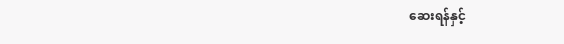ဆေးရန်နှင့်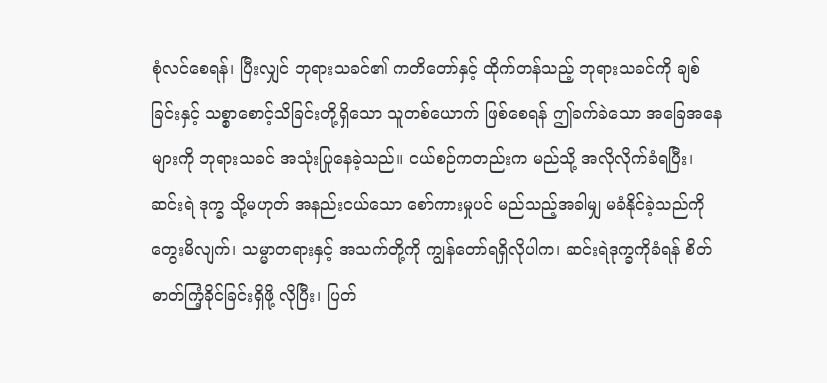စုံလင်စေရန်၊ ပြီးလျှင် ဘုရားသခင်၏ ကတိတော်နှင့် ထိုက်တန်သည့် ဘုရားသခင်ကို ချစ်ခြင်းနှင့် သစ္စာစောင့်သိခြင်းတို့ရှိသော သူတစ်ယောက် ဖြစ်စေရန် ဤခက်ခဲသော အခြေအနေများကို ဘုရားသခင် အသုံးပြုနေခဲ့သည်။ ငယ်စဉ်ကတည်းက မည်သို့ အလိုလိုက်ခံရပြီး၊ ဆင်းရဲ ဒုက္ခ သို့မဟုတ် အနည်းငယ်သော စော်ကားမှုပင် မည်သည့်အခါမျှ မခံနိုင်ခဲ့သည်ကို တွေးမိလျက်၊ သမ္မာတရားနှင့် အသက်တို့ကို ကျွန်တော်ရရှိလိုပါက၊ ဆင်းရဲဒုက္ခကိုခံရန် စိတ်ဓာတ်ကြံ့ခိုင်ခြင်းရှိဖို့ လိုပြီး၊ ပြတ်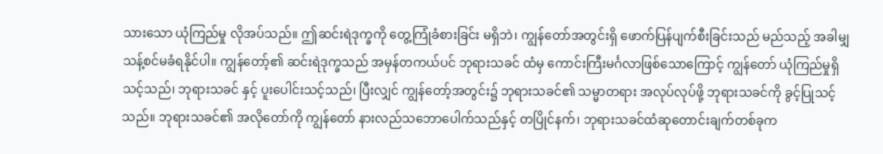သားသော ယုံကြည်မှု လိုအပ်သည်။ ဤဆင်းရဲဒုက္ခကို တွေ့ကြုံခံစားခြင်း မရှိဘဲ၊ ကျွန်တော်အတွင်းရှိ ဖောက်ပြန်ပျက်စီးခြင်းသည် မည်သည့် အခါမျှ သန့်စင်မခံရနိုင်ပါ။ ကျွန်တော့်၏ ဆင်းရဲဒုက္ခသည် အမှန်တကယ်ပင် ဘုရားသခင် ထံမှ ကောင်းကြီးမင်္ဂလာဖြစ်သောကြောင့် ကျွန်တော် ယုံကြည်မှုရှိသင့်သည်၊ ဘုရားသခင် နှင့် ပူးပေါင်းသင့်သည်၊ ပြီးလျှင် ကျွန်တော့်အတွင်း၌ ဘုရားသခင်၏ သမ္မာတရား အလုပ်လုပ်ဖို့ ဘုရားသခင်ကို ခွင့်ပြုသင့်သည်။ ဘုရားသခင်၏ အလိုတော်ကို ကျွန်တော် နားလည်သဘောပေါက်သည်နှင့် တပြိုင်နက်၊ ဘုရားသခင်ထံဆုတောင်းချက်တစ်ခုက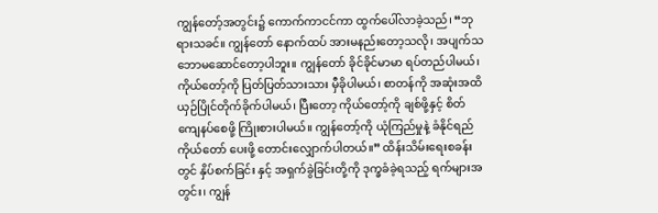ကျွန်တော့်အတွင်း၌ ကောက်ကာငင်ကာ ထွက်ပေါ်လာခဲ့သည်၊ “ဘုရားသခင်။ ကျွန်တော် နောက်ထပ် အားမနည်းတော့သလို၊ အပျက်သဘောမဆောင်တော့ပါဘူး။ ကျွန်တော် ခိုင်ခိုင်မာမာ ရပ်တည်ပါမယ်၊ ကိုယ်တော့်ကို ပြတ်ပြတ်သားသား မှီခိုပါမယ်၊ စာတန်ကို အဆုံးအထိ ယှဉ်ပြိုင်တိုက်ခိုက်ပါမယ်၊ ပြီးတော့ ကိုယ်တော့်ကို ချစ်ဖို့နှင့် စိတ်ကျေနပ်စေဖို့ ကြိုးစားပါမယ်။ ကျွန်တော့်ကို ယုံကြည်မှုနဲ့ ခံနိုင်ရည် ကိုယ်တော် ပေးဖို့ တောင်းလျှောက်ပါတယ်။” ထိန်းသိမ်းရေးစခန်းတွင် နှိပ်စက်ခြင်း နှင့် အရှက်ခွဲခြင်းတို့ကို ဒုက္ခခံခဲ့ရသည့် ရက်များအတွင်း၊ ကျွန်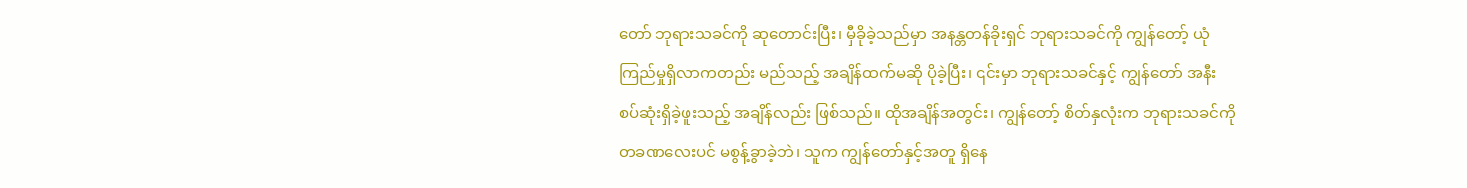တော် ဘုရားသခင်ကို ဆုတောင်းပြီး၊ မှီခိုခဲ့သည်မှာ အနန္တတန်ခိုးရှင် ဘုရားသခင်ကို ကျွန်တော့် ယုံကြည်မှုရှိလာကတည်း မည်သည့် အချိန်ထက်မဆို ပိုခဲ့ပြီး၊ ၎င်းမှာ ဘုရားသခင်နှင့် ကျွန်တော် အနီးစပ်ဆုံးရှိခဲ့ဖူးသည့် အချိန်လည်း ဖြစ်သည်။ ထိုအချိန်အတွင်း၊ ကျွန်တော့် စိတ်နှလုံးက ဘုရားသခင်ကို တခဏလေးပင် မစွန့်ခွာခဲ့ဘဲ၊ သူက ကျွန်တော်နှင့်အတူ ရှိနေ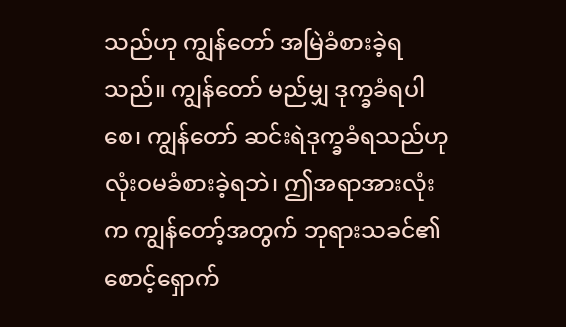သည်ဟု ကျွန်တော် အမြဲခံစားခဲ့ရသည်။ ကျွန်တော် မည်မျှ ဒုက္ခခံရပါစေ၊ ကျွန်တော် ဆင်းရဲဒုက္ခခံရသည်ဟု လုံးဝမခံစားခဲ့ရဘဲ၊ ဤအရာအားလုံးက ကျွန်တော့်အတွက် ဘုရားသခင်၏ စောင့်ရှောက်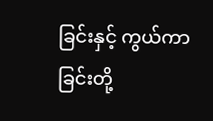ခြင်းနှင့် ကွယ်ကာခြင်းတို့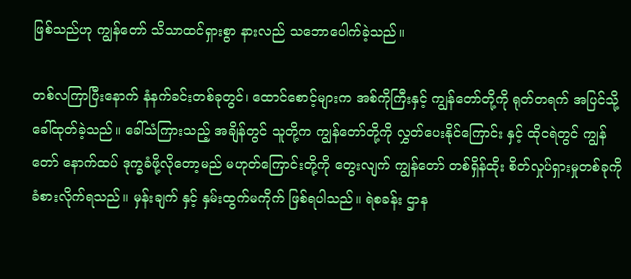ဖြစ်သည်ဟု ကျွန်တော် သိသာထင်ရှားစွာ နားလည် သဘောပေါက်ခဲ့သည်။

တစ်လကြာပြီးနောက် နံနက်ခင်းတစ်ခုတွင်၊ ထောင်စောင့်များက အစ်ကိုကြီးနှင့် ကျွန်တော်တို့ကို ရုတ်တရက် အပြင်သို့ ခေါ်ထုတ်ခဲ့သည်။ ခေါ်သံကြားသည့် အချိန်တွင် သူတို့က ကျွန်တော်တို့ကို လွှတ်ပေးနိုင်ကြောင်း နှင့် ထိုငရဲတွင် ကျွန်တော် နောက်ထပ် ဒုက္ခခံဖို့လိုတော့မည် မဟုတ်ကြောင်းတို့ကို တွေးလျက် ကျွန်တော် တစ်ရှိန်ထိုး စိတ်လှုပ်ရှားမှုတစ်ခုကို ခံစားလိုက်ရသည်။ မှန်းချက် နှင့် နှမ်းထွက်မကိုက် ဖြစ်ရပါသည်။ ရဲစခန်း ဌာန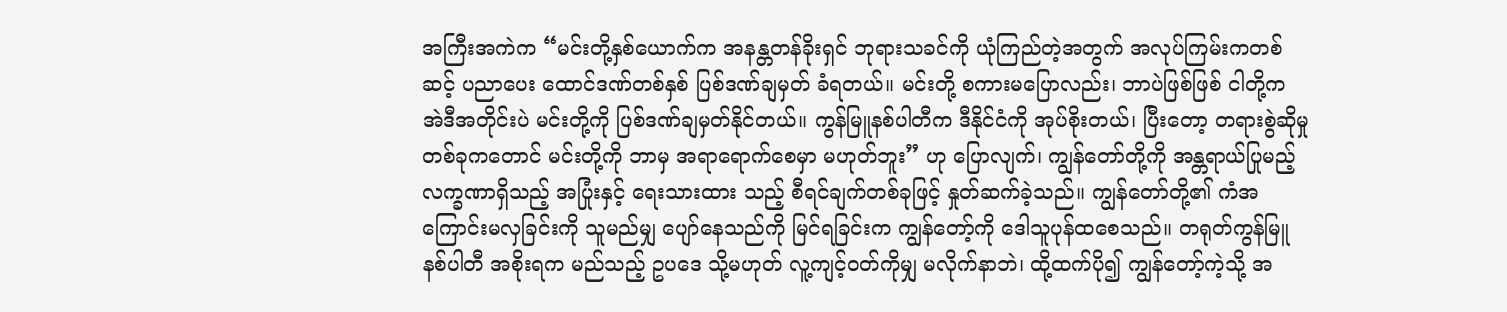အကြီးအကဲက “မင်းတို့နှစ်ယောက်က အနန္တတန်ခိုးရှင် ဘုရားသခင်ကို ယုံကြည်တဲ့အတွက် အလုပ်ကြမ်းကတစ်ဆင့် ပညာပေး ထောင်ဒဏ်တစ်နှစ် ပြစ်ဒဏ်ချမှတ် ခံရတယ်။ မင်းတို့ စကားမပြောလည်း၊ ဘာပဲဖြစ်ဖြစ် ငါတို့က အဲဒီအတိုင်းပဲ မင်းတို့ကို ပြစ်ဒဏ်ချမှတ်နိုင်တယ်။ ကွန်မြူနစ်ပါတီက ဒီနိုင်ငံကို အုပ်စိုးတယ်၊ ပြီးတော့ တရားစွဲဆိုမှုတစ်ခုကတောင် မင်းတို့ကို ဘာမှ အရာရောက်စေမှာ မဟုတ်ဘူး” ဟု ပြောလျက်၊ ကျွန်တော်တို့ကို အန္တရာယ်ပြုမည့် လက္ခဏာရှိသည့် အပြုံးနှင့် ရေးသားထား သည့် စီရင်ချက်တစ်ခုဖြင့် နှုတ်ဆက်ခဲ့သည်။ ကျွန်တော်တို့၏ ကံအကြောင်းမလှခြင်းကို သူမည်မျှ ပျော်နေသည်ကို မြင်ရခြင်းက ကျွန်တော့်ကို ဒေါသူပုန်ထစေသည်။ တရုတ်ကွန်မြူနစ်ပါတီ အစိုးရက မည်သည့် ဥပဒေ သို့မဟုတ် လူ့ကျင့်ဝတ်ကိုမျှ မလိုက်နာဘဲ၊ ထို့ထက်ပို၍ ကျွန်တော့်ကဲ့သို့ အ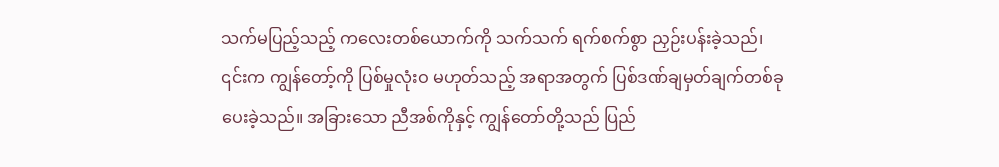သက်မပြည့်သည့် ကလေးတစ်ယောက်ကို သက်သက် ရက်စက်စွာ ညှဉ်းပန်းခဲ့သည်၊ ၎င်းက ကျွန်တော့်ကို ပြစ်မှုလုံးဝ မဟုတ်သည့် အရာအတွက် ပြစ်ဒဏ်ချမှတ်ချက်တစ်ခု ပေးခဲ့သည်။ အခြားသော ညီအစ်ကိုနှင့် ကျွန်တော်တို့သည် ပြည်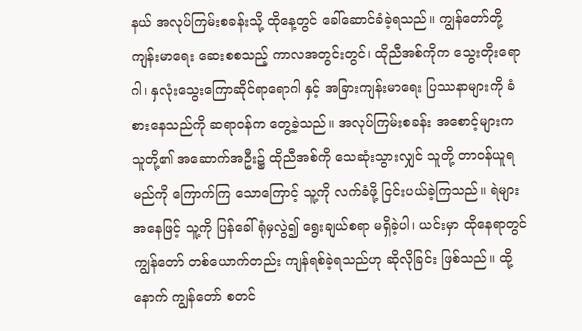နယ် အလုပ်ကြမ်းစခန်းသို့ ထိုနေ့တွင် ခေါ်ဆောင်ခံခဲ့ရသည်။ ကျွန်တော်တို့ ကျန်းမာရေး ဆေးစစသည့် ကာလအတွင်းတွင်၊ ထိုညီအစ်ကိုက သွေးတိုးရောဂါ၊ နှလုံးသွေးကြောဆိုင်ရာရောဂါ နှင့် အခြားကျန်းမာရေး ပြဿနာများကို ခံစားနေသည်ကို ဆရာဝန်က တွေ့ခဲ့သည်။ အလုပ်ကြမ်းစခန်း အစောင့်များက သူတို့၏ အဆောက်အဦး၌ ထိုညီအစ်ကို သေဆုံးသွားလျှင် သူတို့ တာဝန်ယူရမည်ကို ကြောက်ကြ သောကြောင့် သူ့ကို လက်ခံဖို့ ငြင်းပယ်ခဲ့ကြသည်။ ရဲများအနေဖြင့် သူ့ကို ပြန်ခေါ်ရုံမှလွဲ၍ ရွေးချယ်စရာ မရှိခဲ့ပါ၊ ယင်းမှာ ထိုနေရာတွင် ကျွန်တော် တစ်ယောက်တည်း ကျန်ရစ်ခဲ့ရသည်ဟု ဆိုလိုခြင်း ဖြစ်သည်။ ထို့နောက် ကျွန်တော် စတင်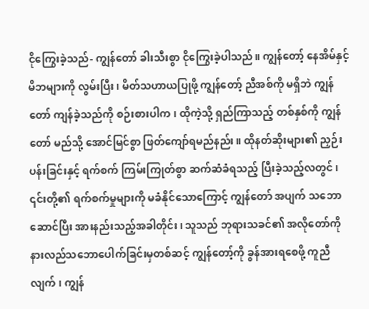ငိုကြွေးခဲ့သည်- ကျွန်တော် ခါးသီးစွာ ငိုကြွေးခဲ့ပါသည်။ ကျွန်တော့် နေအိမ်နှင့် မိဘများကို လွမ်းပြီး၊ မိတ်သဟာယပြုဖို့ ကျွန်တော့် ညီအစ်ကို မရှိဘဲ ကျွန်တော် ကျန်ခဲ့သည်ကို စဉ်းစားပါက၊ ထိုကဲ့သို့ ရှည်ကြာသည့် တစ်နှစ်ကို ကျွန်တော် မည်သို့ အောင်မြင်စွာ ဖြတ်ကျော်ရမည်နည်း။ ထိုနတ်ဆိုးများ၏ ညှဉ်းပန်းခြင်းနှင့် ရက်စက် ကြမ်းကြုတ်စွာ ဆက်ဆံခံရသည့် ပြီးခဲ့သည့်လတွင်၊ ၎င်းတို့၏ ရက်စက်မှုများကို မခံနိုင်သောကြောင့် ကျွန်တော် အပျက် သဘောဆောင်ပြီး အားနည်းသည့်အခါတိုင်း၊ သူသည် ဘုရားသခင်၏ အလိုတော်ကို နားလည်သဘောပေါက်ခြင်းမှတစ်ဆင့် ကျွန်တော့်ကို ခွန်အားရစေဖို့ ကူညီလျက်၊ ကျွန်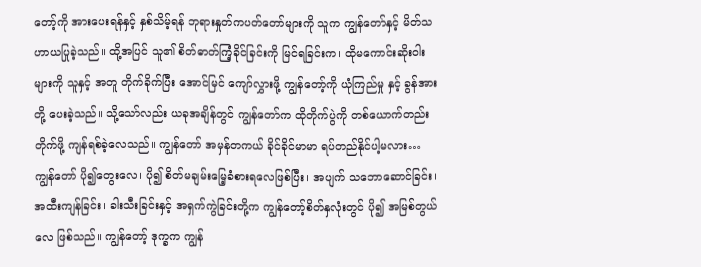တော့်ကို အားပေးရန်နှင့် နှစ်သိမ့်ရန် ဘုရားနှုတ်ကပတ်တော်များကို သူက ကျွန်တော်နှင့် မိတ်သဟာယပြုခဲ့သည်။ ထို့အပြင် သူ၏ စိတ်ဓာတ်ကြံ့ခိုင်ခြင်းကို မြင်ရခြင်းက၊ ထိုမကောင်းဆိုးဝါးများကို သူနှင့် အတူ တိုက်ခိုက်ပြီး အောင်မြင် ကျော်လွှားဖို့ ကျွန်တော့်ကို ယုံကြည်မှု နှင့် ခွန်အားတို့ ပေးခဲ့သည်။ သို့သော်လည်း ယခုအချိန်တွင် ကျွန်တော်က ထိုတိုက်ပွဲကို တစ်ယောက်တည်းတိုက်ဖို့ ကျန်ရစ်ခဲ့လေသည်။ ကျွန်တော် အမှန်တကယ် ခိုင်ခိုင်မာမာ ရပ်တည်နိုင်ပါ့မလား… ကျွန်တော် ပို၍တွေးလေ၊ ပို၍ စိတ်မချမ်းမြေ့ခံစားရလေဖြစ်ပြီး၊ အပျက် သဘောဆောင်ခြင်း၊ အထီးကျန်ခြင်း၊ ခါးသီးခြင်းနှင့် အရှက်ကွဲခြင်းတို့က ကျွန်တော့်စိတ်နှလုံးတွင် ပို၍ အမြစ်တွယ်လေ ဖြစ်သည်။ ကျွန်တော့် ဒုက္ခက ကျွန်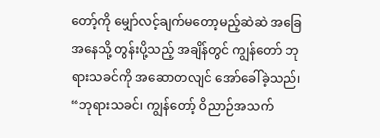တော့်ကို မျှော်လင့်ချက်မတော့မည့်ဆဲဆဲ အခြေအနေသို့ တွန်းပို့သည့် အချိန်တွင် ကျွန်တော် ဘုရားသခင်ကို အဆောတလျင် အော်ခေါ်ခဲ့သည်၊ “ဘုရားသခင်၊ ကျွန်တော့် ဝိညာဉ်အသက်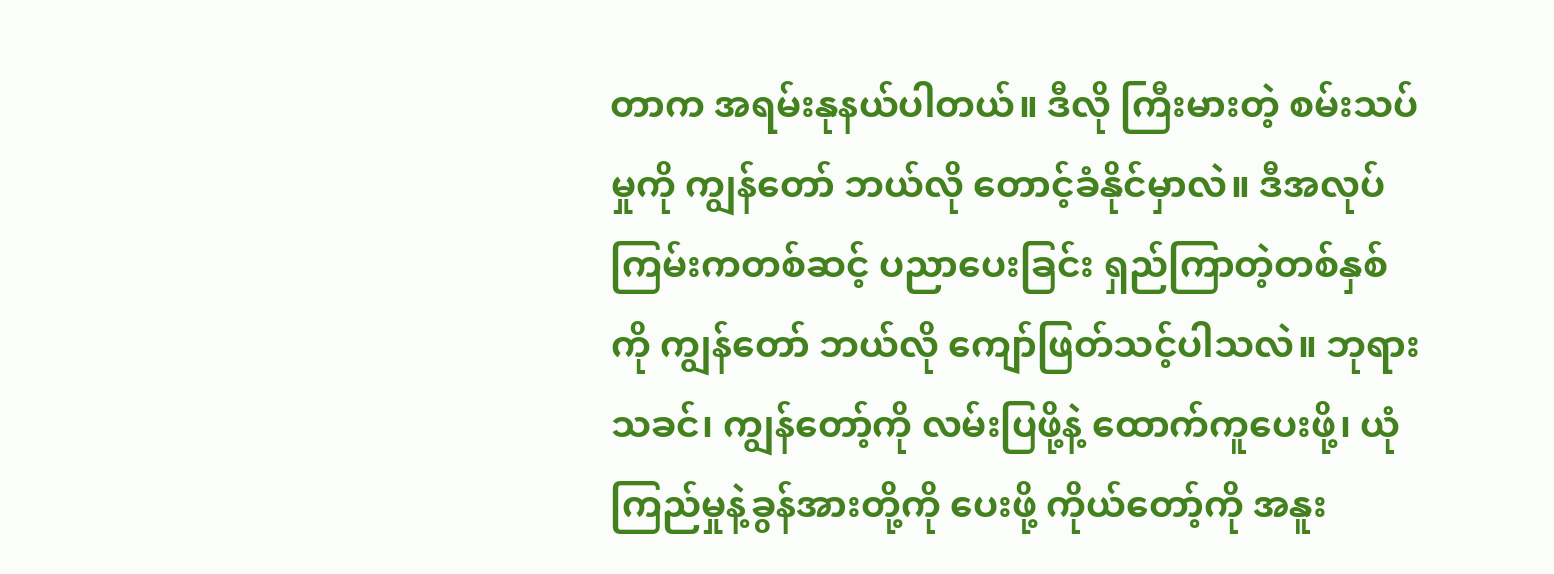တာက အရမ်းနုနယ်ပါတယ်။ ဒီလို ကြီးမားတဲ့ စမ်းသပ်မှုကို ကျွန်တော် ဘယ်လို တောင့်ခံနိုင်မှာလဲ။ ဒီအလုပ်ကြမ်းကတစ်ဆင့် ပညာပေးခြင်း ရှည်ကြာတဲ့တစ်နှစ်ကို ကျွန်တော် ဘယ်လို ကျော်ဖြတ်သင့်ပါသလဲ။ ဘုရားသခင်၊ ကျွန်တော့်ကို လမ်းပြဖို့နဲ့ ထောက်ကူပေးဖို့၊ ယုံကြည်မှုနဲ့ခွန်အားတို့ကို ပေးဖို့ ကိုယ်တော့်ကို အနူး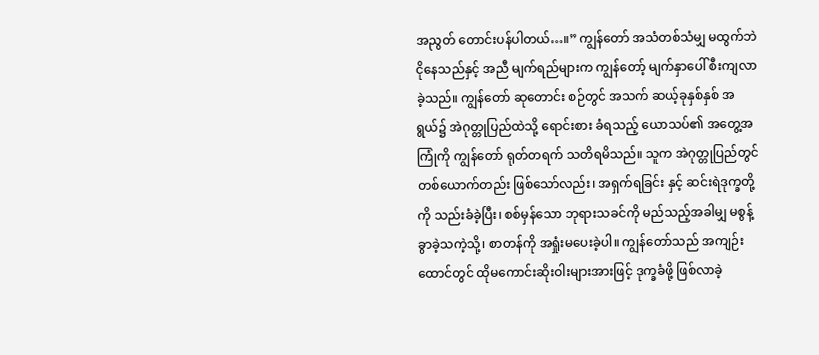အညွတ် တောင်းပန်ပါတယ်…။” ကျွန်တော် အသံတစ်သံမျှ မထွက်ဘဲ ငိုနေသည်နှင့် အညီ မျက်ရည်များက ကျွန်တော့် မျက်နှာပေါ် စီးကျလာခဲ့သည်။ ကျွန်တော် ဆုတောင်း စဉ်တွင် အသက် ဆယ့်ခုနှစ်နှစ် အရွယ်၌ အဲဂုတ္တုပြည်ထဲသို့ ရောင်းစား ခံရသည့် ယောသပ်၏ အတွေ့အကြုံကို ကျွန်တော် ရုတ်တရက် သတိရမိသည်။ သူက အဲဂုတ္တုပြည်တွင် တစ်ယောက်တည်း ဖြစ်သော်လည်း၊ အရှက်ရခြင်း နှင့် ဆင်းရဲဒုက္ခတို့ကို သည်းခံခဲ့ပြီး၊ စစ်မှန်သော ဘုရားသခင်ကို မည်သည့်အခါမျှ မစွန့်ခွာခဲ့သကဲ့သို့၊ စာတန်ကို အရှုံးမပေးခဲ့ပါ။ ကျွန်တော်သည် အကျဉ်းထောင်တွင် ထိုမကောင်းဆိုးဝါးများအားဖြင့် ဒုက္ခခံဖို့ ဖြစ်လာခဲ့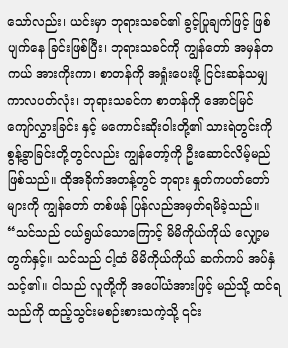သော်လည်း၊ ယင်းမှာ ဘုရားသခင်၏ ခွင့်ပြုချက်ဖြင့် ဖြစ်ပျက်နေ ခြင်းဖြစ်ပြီး၊ ဘုရားသခင်ကို ကျွန်တော် အမှန်တကယ် အားကိုးကာ၊ စာတန်ကို အရှုံးပေးဖို့ ငြင်းဆန်သမျှ ကာလပတ်လုံး၊ ဘုရားသခင်က စာတန်ကို အောင်မြင် ကျော်လွှားခြင်း နှင့် မကောင်းဆိုးဝါးတို့၏ သားရဲတွင်းကို စွန့်ခွာခြင်းတို့တွင်လည်း ကျွန်တော့်ကို ဦးဆောင်လိမ့်မည် ဖြစ်သည်။ ထိုအခိုက်အတန့်တွင် ဘုရား နှုတ်ကပတ်တော်များကို ကျွန်တော် တစ်ဖန် ပြန်လည်အမှတ်ရမိခဲ့သည်။ “သင်သည် ငယ်ရွယ်သောကြောင့် မိမိကိုယ်ကိုယ် လျှော့မတွက်နှင့်။ သင်သည် ငါ့ထံ မိမိကိုယ်ကိုယ် ဆက်ကပ် အပ်နှံသင့်၏။ ငါသည် လူတို့ကို အပေါ်ယံအားဖြင့် မည်သို့ ထင်ရသည်ကို ထည့်သွင်းမစဉ်းစားသကဲ့သို့ ၎င်း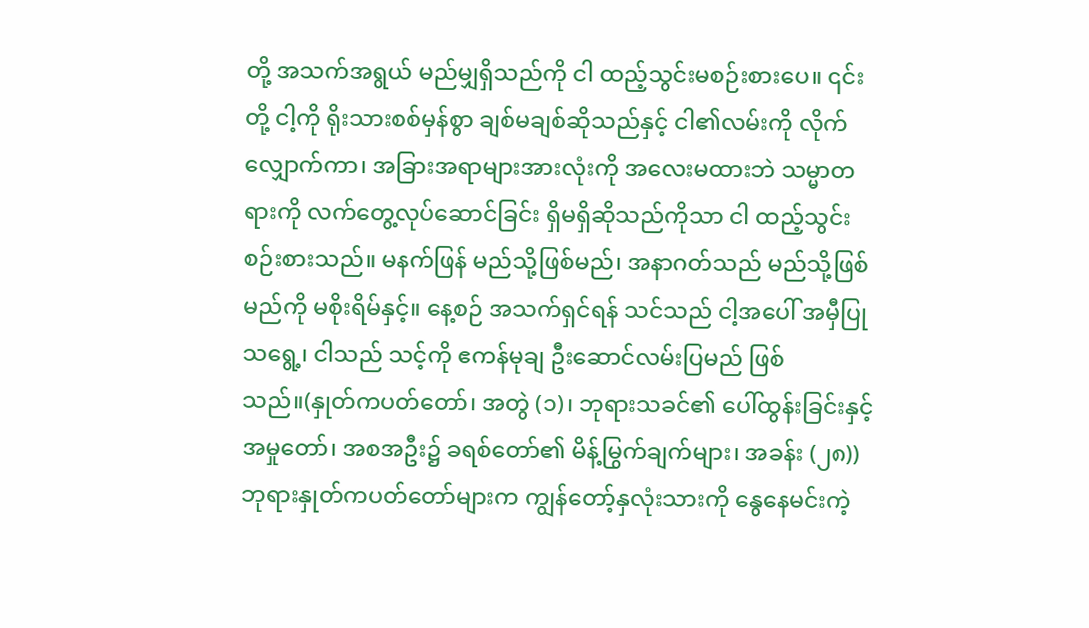တို့ အသက်အရွယ် မည်မျှရှိသည်ကို ငါ ထည့်သွင်းမစဉ်းစားပေ။ ၎င်းတို့ ငါ့ကို ရိုးသားစစ်မှန်စွာ ချစ်မချစ်ဆိုသည်နှင့် ငါ၏လမ်းကို လိုက်လျှောက်ကာ၊ အခြားအရာများအားလုံးကို အလေးမထားဘဲ သမ္မာတရားကို လက်တွေ့လုပ်ဆောင်ခြင်း ရှိမရှိဆိုသည်ကိုသာ ငါ ထည့်သွင်းစဉ်းစားသည်။ မနက်ဖြန် မည်သို့ဖြစ်မည်၊ အနာဂတ်သည် မည်သို့ဖြစ်မည်ကို မစိုးရိမ်နှင့်။ နေ့စဉ် အသက်ရှင်ရန် သင်သည် ငါ့အပေါ် အမှီပြုသရွေ့၊ ငါသည် သင့်ကို ဧကန်မုချ ဦးဆောင်လမ်းပြမည် ဖြစ်သည်။(နှုတ်ကပတ်တော်၊ အတွဲ (၁)၊ ဘုရားသခင်၏ ပေါ်ထွန်းခြင်းနှင့် အမှုတော်၊ အစအဦး၌ ခရစ်တော်၏ မိန့်မြွက်ချက်များ၊ အခန်း (၂၈)) ဘုရားနှုတ်ကပတ်တော်များက ကျွန်တော့်နှလုံးသားကို နွေနေမင်းကဲ့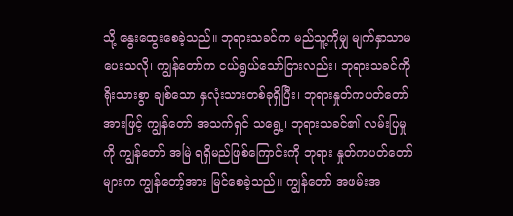သို့ နွေးထွေးစေခဲ့သည်။ ဘုရားသခင်က မည်သူ့ကိုမျှ မျက်နှာသာမပေးသလို၊ ကျွန်တော်က ငယ်ရွယ်သော်ငြားလည်း၊ ဘုရားသခင်ကို ရိုးသားစွာ ချစ်သော နှလုံးသားတစ်ခုရှိပြီး၊ ဘုရားနှုတ်ကပတ်တော်အားဖြင့် ကျွန်တော် အသက်ရှင် သရွေ့၊ ဘုရားသခင်၏ လမ်းပြမှုကို ကျွန်တော် အမြဲ ရရှိမည်ဖြစ်ကြောင်းကို ဘုရား နှုတ်ကပတ်တော်များက ကျွန်တော့်အား မြင်စေခဲ့သည်။ ကျွန်တော် အဖမ်းအ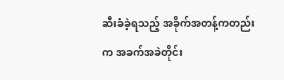ဆီးခံခဲ့ရသည့် အခိုက်အတန့်ကတည်းက အခက်အခဲတိုင်း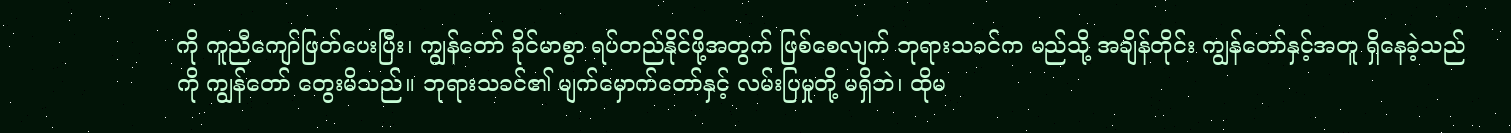ကို ကူညီကျော်ဖြတ်ပေးပြီး၊ ကျွန်တော် ခိုင်မာစွာ ရပ်တည်နိုင်ဖို့အတွက် ဖြစ်စေလျက် ဘုရားသခင်က မည်သို့ အချိန်တိုင်း ကျွန်တော်နှင့်အတူ ရှိနေခဲ့သည်ကို ကျွန်တော် တွေးမိသည်။ ဘုရားသခင်၏ မျက်မှောက်တော်နှင့် လမ်းပြမှုတို့ မရှိဘဲ၊ ထိုမ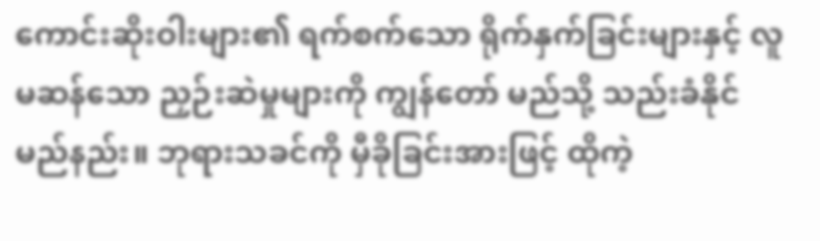ကောင်းဆိုးဝါးများ၏ ရက်စက်သော ရိုက်နှက်ခြင်းများနှင့် လူမဆန်သော ညှဉ်းဆဲမှုများကို ကျွန်တော် မည်သို့ သည်းခံနိုင် မည်နည်း။ ဘုရားသခင်ကို မှီခိုခြင်းအားဖြင့် ထိုကဲ့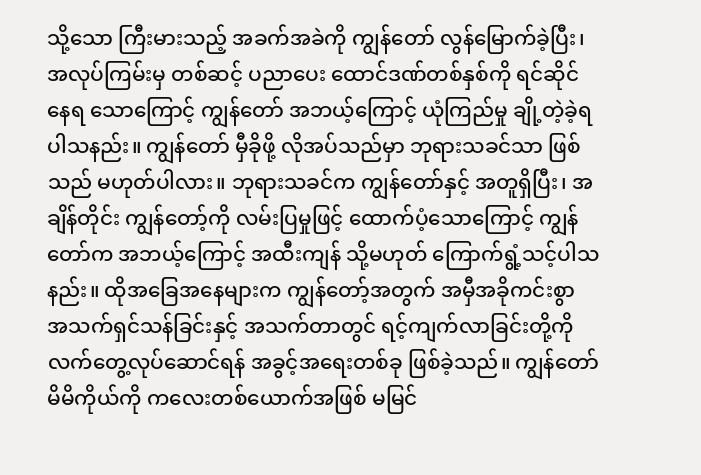သို့သော ကြီးမားသည့် အခက်အခဲကို ကျွန်တော် လွန်မြောက်ခဲ့ပြီး၊ အလုပ်ကြမ်းမှ တစ်ဆင့် ပညာပေး ထောင်ဒဏ်တစ်နှစ်ကို ရင်ဆိုင်နေရ သောကြောင့် ကျွန်တော် အဘယ့်ကြောင့် ယုံကြည်မှု ချို့တဲ့ခဲ့ရပါသနည်း။ ကျွန်တော် မှီခိုဖို့ လိုအပ်သည်မှာ ဘုရားသခင်သာ ဖြစ်သည် မဟုတ်ပါလား။ ဘုရားသခင်က ကျွန်တော်နှင့် အတူရှိပြီး၊ အချိန်တိုင်း ကျွန်တော့်ကို လမ်းပြမှုဖြင့် ထောက်ပံ့သောကြောင့် ကျွန်တော်က အဘယ့်ကြောင့် အထီးကျန် သို့မဟုတ် ကြောက်ရွံ့သင့်ပါသနည်း။ ထိုအခြေအနေများက ကျွန်တော့်အတွက် အမှီအခိုကင်းစွာ အသက်ရှင်သန်ခြင်းနှင့် အသက်တာတွင် ရင့်ကျက်လာခြင်းတို့ကို လက်တွေ့လုပ်ဆောင်ရန် အခွင့်အရေးတစ်ခု ဖြစ်ခဲ့သည်။ ကျွန်တော် မိမိကိုယ်ကို ကလေးတစ်ယောက်အဖြစ် မမြင်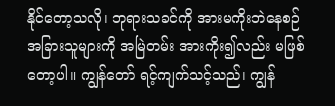နိုင်တော့သလို၊ ဘုရားသခင်ကို အားမကိုးဘဲနေစဉ် အခြားသူများကို အမြဲတမ်း အားကိုး၍လည်း မဖြစ်တော့ပါ။ ကျွန်တော် ရင့်ကျက်သင့်သည်၊ ကျွန်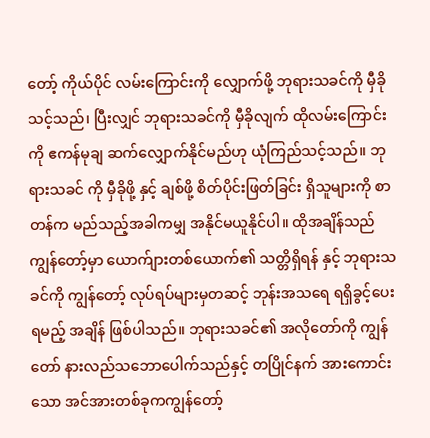တော့် ကိုယ်ပိုင် လမ်းကြောင်းကို လျှောက်ဖို့ ဘုရားသခင်ကို မှီခိုသင့်သည်၊ ပြီးလျှင် ဘုရားသခင်ကို မှီခိုလျက် ထိုလမ်းကြောင်းကို ဧကန်မုချ ဆက်လျှောက်နိုင်မည်ဟု ယုံကြည်သင့်သည်။ ဘုရားသခင် ကို မှီခိုဖို့ နှင့် ချစ်ဖို့ စိတ်ပိုင်းဖြတ်ခြင်း ရှိသူများကို စာတန်က မည်သည့်အခါကမျှ အနိုင်မယူနိုင်ပါ။ ထိုအချိန်သည် ကျွန်တော့်မှာ ယောက်ျားတစ်ယောက်၏ သတ္တိရှိရန် နှင့် ဘုရားသခင်ကို ကျွန်တော့် လုပ်ရပ်များမှတဆင့် ဘုန်းအသရေ ရရှိခွင့်ပေးရမည့် အချိန် ဖြစ်ပါသည်။ ဘုရားသခင်၏ အလိုတော်ကို ကျွန်တော် နားလည်သဘောပေါက်သည်နှင့် တပြိုင်နက် အားကောင်းသော အင်အားတစ်ခုကကျွန်တော့်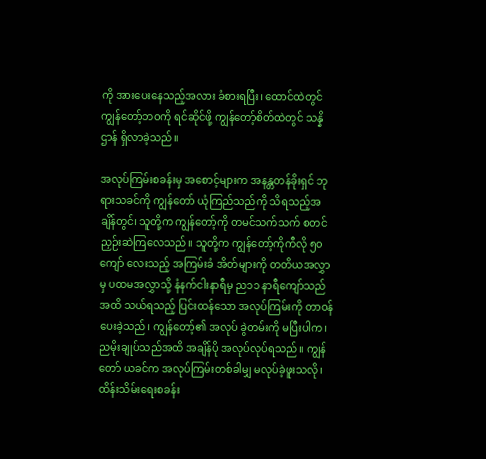ကို အားပေးနေသည့်အလား ခံစားရပြီး၊ ထောင်ထဲတွင် ကျွန်တော့်ဘဝကို ရင်ဆိုင်ဖို့ ကျွန်တော့်စိတ်ထဲတွင် သန္နိဌာန် ရှိလာခဲ့သည်။

အလုပ်ကြမ်းစခန်းမှ အစောင့်များက အနန္တတန်ခိုးရှင် ဘုရားသခင်ကို ကျွန်တော် ယုံကြည်သည်ကို သိရသည့်အချိန်တွင်၊ သူတို့က ကျွန်တော့်ကို တမင်သက်သက် စတင် ညှဉ်းဆဲကြလေသည်။ သူတို့က ကျွန်တော့်ကိုကီလို ၅၀ကျော် လေးသည့် အကြမ်းခံ အိတ်များကို တတိယအလွှာမှ ပထမအလွှာသို့ နံနက်ငါးနာရီမှ ည၁၁ နာရီကျော်သည်အထိ သယ်ရသည့် ပြင်းထန်သော အလုပ်ကြမ်းကို တာဝန်ပေးခဲ့သည်၊ ကျွန်တော့်၏ အလုပ် ခွဲတမ်းကို မပြီးပါက၊ ညမိုးချုပ်သည်အထိ အချိန်ပို အလုပ်လုပ်ရသည်။ ကျွန်တော် ယခင်က အလုပ်ကြမ်းတစ်ခါမျှ မလုပ်ခဲ့ဖူးသလို၊ ထိန်းသိမ်းရေးစခန်း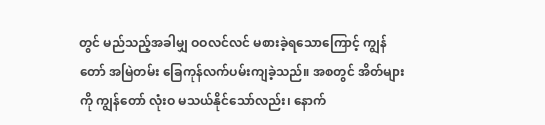တွင် မည်သည့်အခါမျှ ဝဝလင်လင် မစားခဲ့ရသောကြောင့် ကျွန်တော် အမြဲတမ်း ခြေကုန်လက်ပမ်းကျခဲ့သည်။ အစတွင် အိတ်များကို ကျွန်တော် လုံးဝ မသယ်နိုင်သော်လည်း၊ နောက်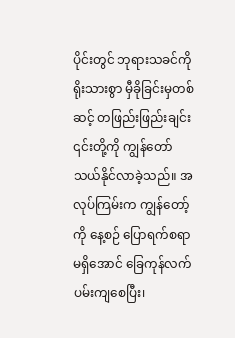ပိုင်းတွင် ဘုရားသခင်ကို ရိုးသားစွာ မှီခိုခြင်းမှတစ်ဆင့် တဖြည်းဖြည်းချင်း ၎င်းတို့ကို ကျွန်တော် သယ်နိုင်လာခဲ့သည်။ အလုပ်ကြမ်းက ကျွန်တော့်ကို နေ့စဉ် ပြောရက်စရာမရှိအောင် ခြေကုန်လက်ပမ်းကျစေပြီး၊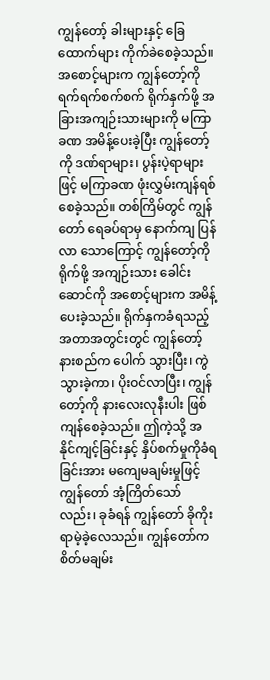ကျွန်တော့် ခါးများနှင့် ခြေထောက်များ ကိုက်ခဲစေခဲ့သည်။ အစောင့်များက ကျွန်တော့်ကို ရက်ရက်စက်စက် ရိုက်နှက်ဖို့ အခြားအကျဉ်းသားများကို မကြာခဏ အမိန့်ပေးခဲ့ပြီး ကျွန်တော့်ကို ဒဏ်ရာများ၊ ပွန်းပဲ့ရာများဖြင့် မကြာခဏ ဖုံးလွှမ်းကျန်ရစ်စေခဲ့သည်။ တစ်ကြိမ်တွင် ကျွန်တော် ရေခပ်ရာမှ နောက်ကျ ပြန်လာ သောကြောင့် ကျွန်တော့်ကို ရိုက်ဖို့ အကျဉ်းသား ခေါင်းဆောင်ကို အစောင့်များက အမိန့်ပေးခဲ့သည်။ ရိုက်နှကခံရသည့် အတာအတွင်းတွင် ကျွန်တော့် နားစည်က ပေါက် သွားပြီး၊ ကွဲသွားခဲ့ကာ၊ ပိုးဝင်လာပြီး၊ ကျွန်တော့်ကို နားလေးလုနီးပါး ဖြစ်ကျန်စေခဲ့သည်။ ဤကဲ့သို့ အနိုင်ကျင့်ခြင်းနှင့် နှိပ်စက်မှုကိုခံရခြင်းအား မကျေမချမ်းမှုဖြင့် ကျွန်တော် အံ့ကြိတ်သော်လည်း၊ ခုခံရန် ကျွန်တော် ခိုကိုးရာမဲ့ခဲ့လေသည်။ ကျွန်တော်က စိတ်မချမ်း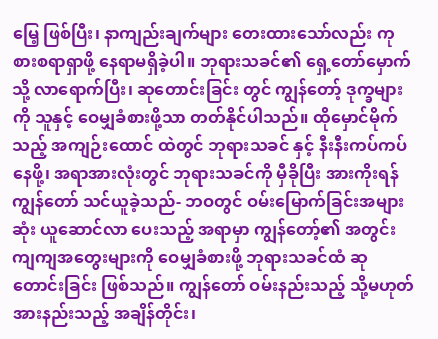မြေ့ ဖြစ်ပြီး၊ နာကျည်းချက်များ တေးထားသော်လည်း ကုစားစရာရှာဖို့ နေရာမရှိခဲ့ပါ။ ဘုရားသခင်၏ ရှေ့တော်မှောက်သို့ လာရောက်ပြီး၊ ဆုတောင်းခြင်း တွင် ကျွန်တော့် ဒုက္ခများကို သူနှင့် ဝေမျှခံစားဖို့သာ တတ်နိုင်ပါသည်။ ထိုမှောင်မိုက်သည့် အကျဉ်းထောင် ထဲတွင် ဘုရားသခင် နှင့် နီးနီးကပ်ကပ်နေဖို့၊ အရာအားလုံးတွင် ဘုရားသခင်ကို မှီခိုပြီး အားကိုးရန် ကျွန်တော် သင်ယူခဲ့သည်- ဘဝတွင် ဝမ်းမြောက်ခြင်းအများဆုံး ယူဆောင်လာ ပေးသည့် အရာမှာ ကျွန်တော့်၏ အတွင်းကျကျအတွေးများကို ဝေမျှခံစားဖို့ ဘုရားသခင်ထံ ဆုတောင်းခြင်း ဖြစ်သည်။ ကျွန်တော် ဝမ်းနည်းသည့် သို့မဟုတ် အားနည်းသည့် အချိန်တိုင်း၊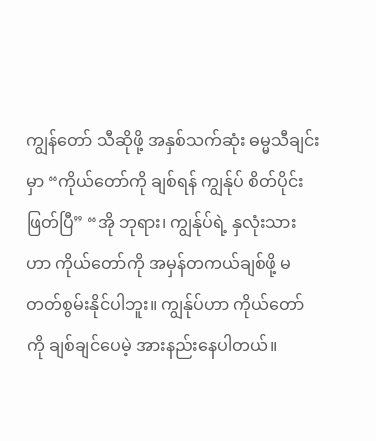ကျွန်တော် သီဆိုဖို့ အနှစ်သက်ဆုံး ဓမ္မသီချင်းမှာ “ကိုယ်တော်ကို ချစ်ရန် ကျွန်ုပ် စိတ်ပိုင်းဖြတ်ပြီ” “အို ဘုရား၊ ကျွန်ုပ်ရဲ့ နှလုံးသားဟာ ကိုယ်တော်ကို အမှန်တကယ်ချစ်ဖို့ မတတ်စွမ်းနိုင်ပါဘူး။ ကျွန်ုပ်ဟာ ကိုယ်တော်ကို ချစ်ချင်ပေမဲ့ အားနည်းနေပါတယ်။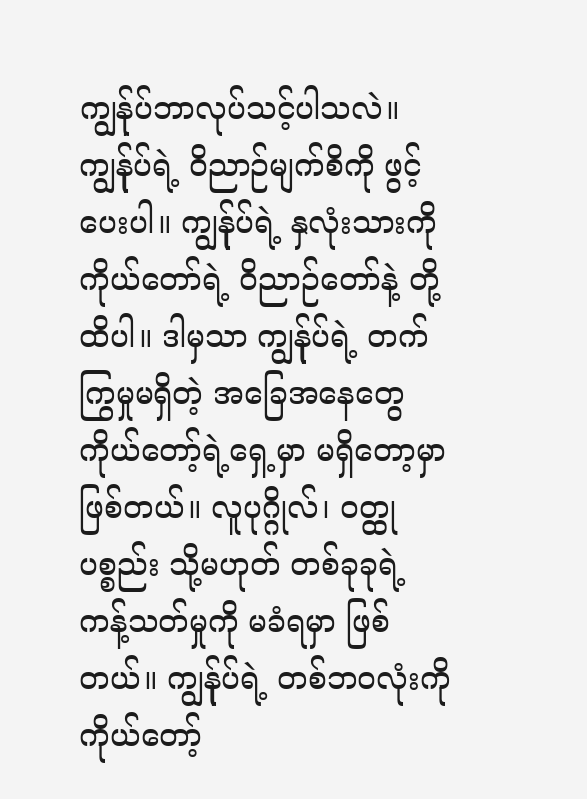ကျွန်ုပ်ဘာလုပ်သင့်ပါသလဲ။ ကျွန်ုပ်ရဲ့ ဝိညာဉ်မျက်စိကို ဖွင့်ပေးပါ။ ကျွန်ုပ်ရဲ့ နှလုံးသားကို ကိုယ်တော်ရဲ့ ဝိညာဉ်တော်နဲ့ တို့ထိပါ။ ဒါမှသာ ကျွန်ုပ်ရဲ့ တက်ကြွမှုမရှိတဲ့ အခြေအနေတွေ ကိုယ်တော့်ရဲ့ရှေ့မှာ မရှိတော့မှာ ဖြစ်တယ်။ လူပုဂ္ဂိုလ်၊ ဝတ္ထုပစ္စည်း သို့မဟုတ် တစ်ခုခုရဲ့ ကန့်သတ်မှုကို မခံရမှာ ဖြစ်တယ်။ ကျွန်ုပ်ရဲ့ တစ်ဘဝလုံးကို ကိုယ်တော့်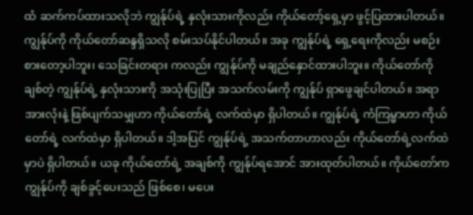ထံ ဆက်ကပ်ထားသလိုဘဲ ကျွန်ုပ်ရဲ့ နှလုံးသားကိုလည်း ကိုယ်တော့်ရှေ့မှာ ဖွင့်ပြထားပါတယ်။ ကျွန်ုပ်ကို ကိုယ်တော်ဆန္ဒရှိသလို စမ်းသပ်နိုင်ပါတယ်။ အခု ကျွန်ုပ်ရဲ့ ရှေ့ရေးကိုလည်း မစဉ်းစားတော့ပါဘူး၊ သေခြင်းတရား ကလည်း ကျွန်ုပ်ကို မချည်နှောင်ထားပါဘူး။ ကိုယ်တော်ကို ချစ်တဲ့ ကျွန်ုပ်ရဲ့ နှလုံးသားကို အသုံးပြုပြီး အသက်လမ်းကို ကျွန်ုပ် ရှာဖွေချင်ပါတယ်။ အရာအားလုံးနဲ့ ဖြစ်ပျက်သမျှဟာ ကိုယ်တော်ရဲ့ လက်ထဲမှာ ရှိပါတယ်။ ကျွန်ုပ်ရဲ့ ကံကြမ္မာဟာ ကိုယ်တော်ရဲ့ လက်ထဲမှာ ရှိပါတယ်။ ဒါ့အပြင် ကျွန်ုပ်ရဲ့ အသက်တာဟာလည်း ကိုယ်တော်ရဲ့လက်ထဲမှာပဲ ရှိပါတယ်။ ယခု ကိုယ်တော်ရဲ့ အချစ်ကို ကျွန်ုပ်ရအောင် အားထုတ်ပါတယ်။ ကိုယ်တော်က ကျွန်ုပ်ကို ချစ်ခွင့်ပေးသည် ဖြစ်စေ၊ မပေး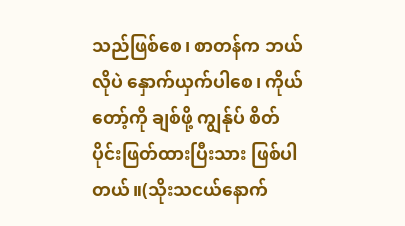သည်ဖြစ်စေ၊ စာတန်က ဘယ်လိုပဲ နှောက်ယှက်ပါစေ၊ ကိုယ်တော့်ကို ချစ်ဖို့ ကျွန်ုပ် စိတ်ပိုင်းဖြတ်ထားပြီးသား ဖြစ်ပါတယ်။(သိုးသငယ်နောက်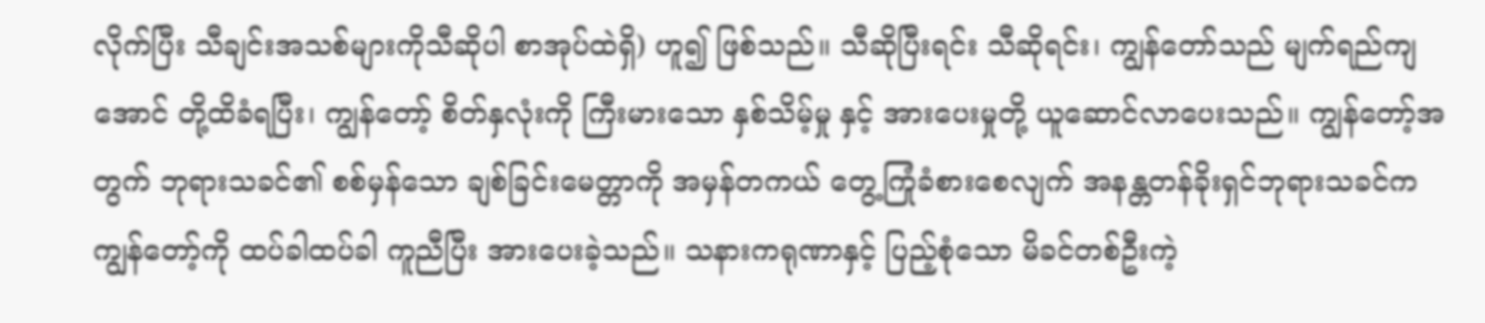လိုက်ပြီး သီချင်းအသစ်များကိုသီဆိုပါ စာအုပ်ထဲရှိ) ဟူ၍ ဖြစ်သည်။ သီဆိုပြီးရင်း သီဆိုရင်း၊ ကျွန်တော်သည် မျက်ရည်ကျအောင် တို့ထိခံရပြီး၊ ကျွန်တော့် စိတ်နှလုံးကို ကြီးမားသော နှစ်သိမ့်မှု နှင့် အားပေးမှုတို့ ယူဆောင်လာပေးသည်။ ကျွန်တော့်အတွက် ဘုရားသခင်၏ စစ်မှန်သော ချစ်ခြင်းမေတ္တာကို အမှန်တကယ် တွေ့ကြုံခံစားစေလျက် အနန္တတန်ခိုးရှင်ဘုရားသခင်က ကျွန်တော့်ကို ထပ်ခါထပ်ခါ ကူညီပြီး အားပေးခဲ့သည်။ သနားကရုဏာနှင့် ပြည့်စုံသော မိခင်တစ်ဦးကဲ့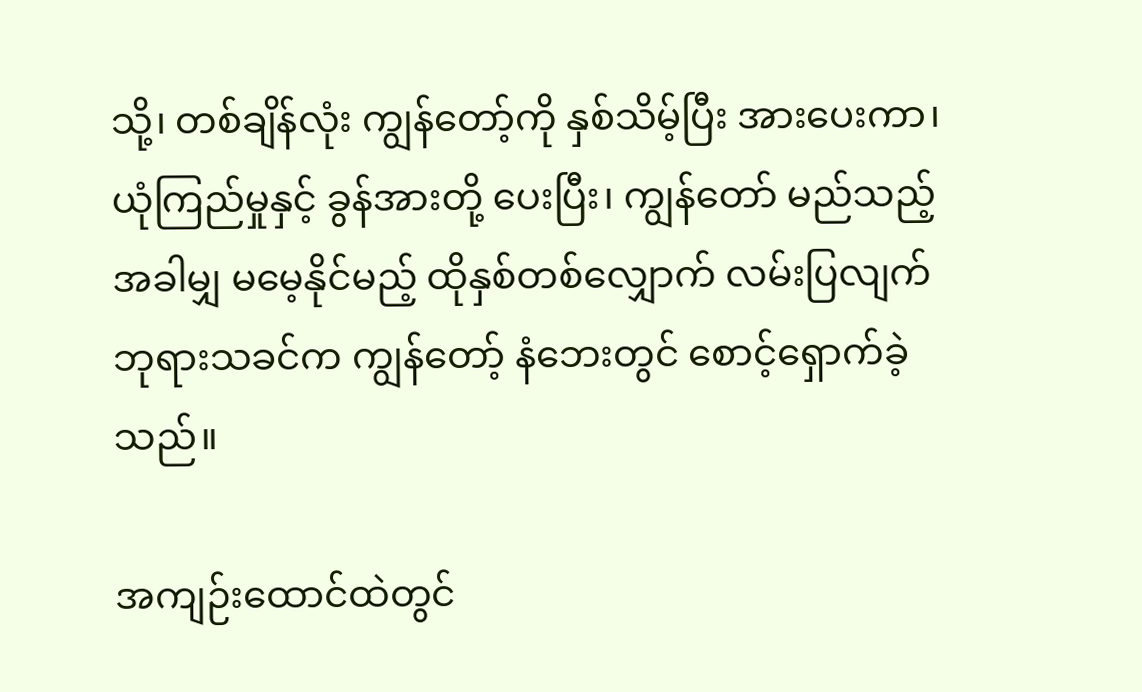သို့၊ တစ်ချိန်လုံး ကျွန်တော့်ကို နှစ်သိမ့်ပြီး အားပေးကာ၊ ယုံကြည်မှုနှင့် ခွန်အားတို့ ပေးပြီး၊ ကျွန်တော် မည်သည့်အခါမျှ မမေ့နိုင်မည့် ထိုနှစ်တစ်လျှောက် လမ်းပြလျက် ဘုရားသခင်က ကျွန်တော့် နံဘေးတွင် စောင့်ရှောက်ခဲ့သည်။

အကျဉ်းထောင်ထဲတွင်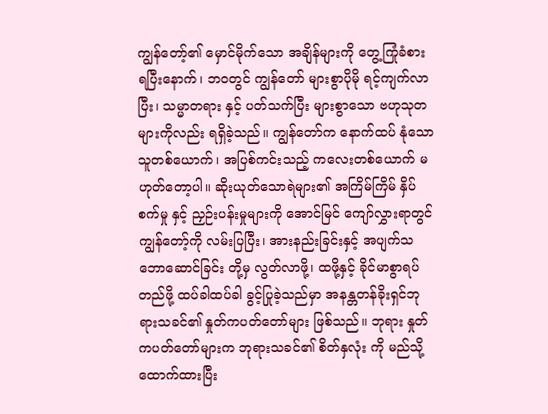ကျွန်တော့်၏ မှောင်မိုက်သော အချိန်များကို တွေ့ကြုံခံစား ရပြီးနောက်၊ ဘဝတွင် ကျွန်တော် များစွာပိုမို ရင့်ကျက်လာပြီး၊ သမ္မာတရား နှင့် ပတ်သက်ပြီး များစွာသော ဗဟုသုတများကိုလည်း ရရှိခဲ့သည်။ ကျွန်တော်က နောက်ထပ် နုံသောသူတစ်ယောက်၊ အပြစ်ကင်းသည့် ကလေးတစ်ယောက် မဟုတ်တော့ပါ။ ဆိုးယုတ်သောရဲများ၏ အကြိမ်ကြိမ် နှိပ်စက်မှု နှင့် ညှဉ်းပန်းမှုများကို အောင်မြင် ကျော်လွှားရာတွင် ကျွန်တော့်ကို လမ်းပြပြီး၊ အားနည်းခြင်းနှင့် အပျက်သဘောဆောင်ခြင်း တို့မှ လွတ်လာဖို့၊ ထဖို့နှင့် ခိုင်မာစွာရပ်တည်ဖို့ ထပ်ခါထပ်ခါ ခွင့်ပြုခဲ့သည်မှာ အနန္တတန်ခိုးရှင်ဘုရားသခင်၏ နှုတ်ကပတ်တော်များ ဖြစ်သည်။ ဘုရား နှုတ်ကပတ်တော်များက ဘုရားသခင်၏ စိတ်နှလုံး ကို မည်သို့ ထောက်ထားပြီး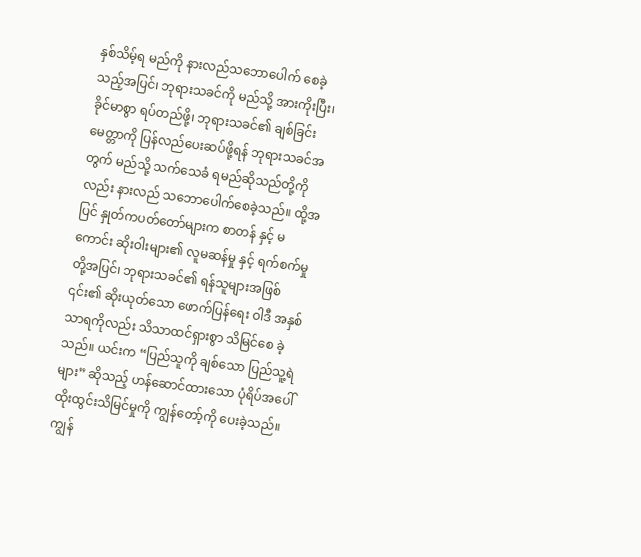နှစ်သိမ့်ရ မည်ကို နားလည်သဘောပေါက် စေခဲ့သည့်အပြင်၊ ဘုရားသခင်ကို မည်သို့ အားကိုးပြီး၊ ခိုင်မာစွာ ရပ်တည်ဖို့၊ ဘုရားသခင်၏ ချစ်ခြင်းမေတ္တာကို ပြန်လည်ပေးဆပ်ဖို့ရန် ဘုရားသခင်အတွက် မည်သို့ သက်သေခံ ရမည်ဆိုသည်တို့ကိုလည်း နားလည် သဘောပေါက်စေခဲ့သည်။ ထို့အပြင် နှုတ်ကပတ်တော်များက စာတန် နှင့် မကောင်း ဆိုးဝါးများ၏ လူမဆန်မှု နှင့် ရက်စက်မှုတို့အပြင်၊ ဘုရားသခင်၏ ရန်သူများအဖြစ် ၎င်း၏ ဆိုးယုတ်သော ဖောက်ပြန်ရေး ဝါဒီ အနှစ်သာရကိုလည်း သိသာထင်ရှားစွာ သိမြင်စေ ခဲ့သည်။ ယင်းက “ပြည်သူကို ချစ်သော ပြည်သူ့ရဲများ” ဆိုသည့် ဟန်ဆောင်ထားသော ပုံရိပ်အပေါ် ထိုးထွင်းသိမြင်မှုကို ကျွန်တော့်ကို ပေးခဲ့သည်။ ကျွန်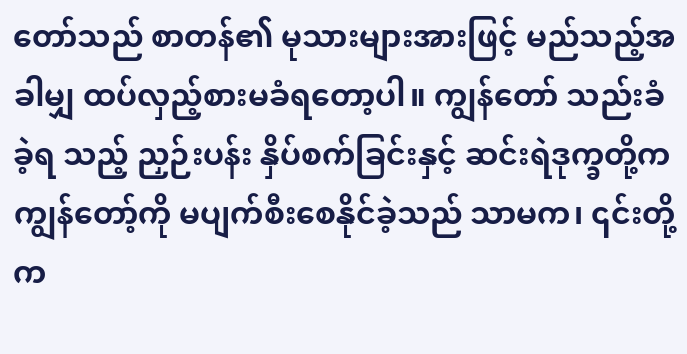တော်သည် စာတန်၏ မုသားများအားဖြင့် မည်သည့်အခါမျှ ထပ်လှည့်စားမခံရတော့ပါ။ ကျွန်တော် သည်းခံခဲ့ရ သည့် ညှဉ်းပန်း နှိပ်စက်ခြင်းနှင့် ဆင်းရဲဒုက္ခတို့က ကျွန်တော့်ကို မပျက်စီးစေနိုင်ခဲ့သည် သာမက၊ ၎င်းတို့က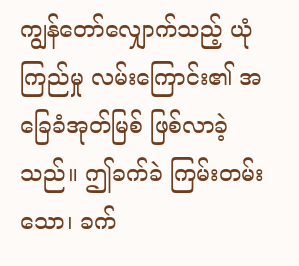ကျွန်တော်လျှောက်သည့် ယုံကြည်မှု လမ်းကြောင်း၏ အခြေခံအုတ်မြစ် ဖြစ်လာခဲ့သည်။ ဤခက်ခဲ ကြမ်းတမ်းသော၊ ခက်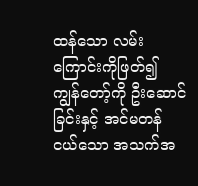ထန်သော လမ်းကြောင်းကိုဖြတ်၍ ကျွန်တော့်ကို ဦးဆောင်ခြင်းနှင့် အင်မတန် ငယ်သော အသက်အ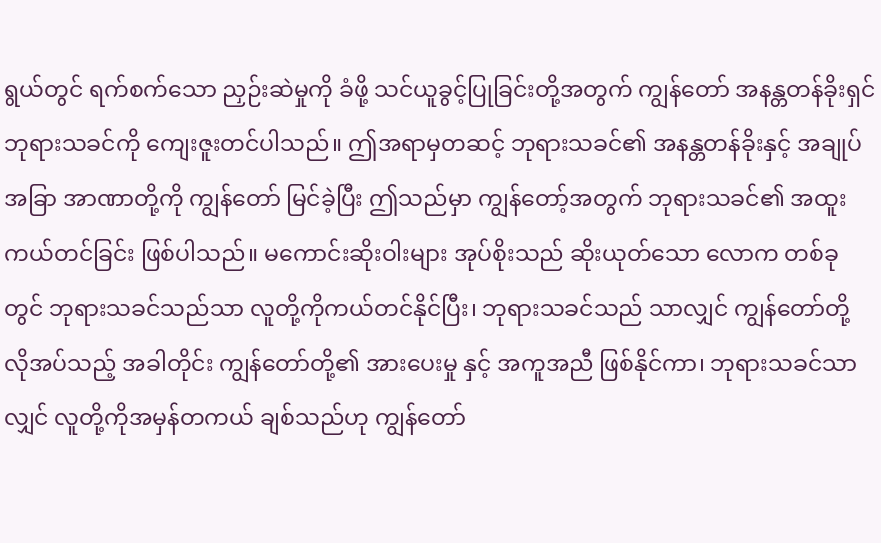ရွယ်တွင် ရက်စက်သော ညှဉ်းဆဲမှုကို ခံဖို့ သင်ယူခွင့်ပြုခြင်းတို့အတွက် ကျွန်တော် အနန္တတန်ခိုးရှင် ဘုရားသခင်ကို ကျေးဇူးတင်ပါသည်။ ဤအရာမှတဆင့် ဘုရားသခင်၏ အနန္တတန်ခိုးနှင့် အချုပ်အခြာ အာဏာတို့ကို ကျွန်တော် မြင်ခဲ့ပြီး ဤသည်မှာ ကျွန်တော့်အတွက် ဘုရားသခင်၏ အထူးကယ်တင်ခြင်း ဖြစ်ပါသည်။ မကောင်းဆိုးဝါးများ အုပ်စိုးသည် ဆိုးယုတ်သော လောက တစ်ခုတွင် ဘုရားသခင်သည်သာ လူတို့ကိုကယ်တင်နိုင်ပြီး၊ ဘုရားသခင်သည် သာလျှင် ကျွန်တော်တို့ လိုအပ်သည့် အခါတိုင်း ကျွန်တော်တို့၏ အားပေးမှု နှင့် အကူအညီ ဖြစ်နိုင်ကာ၊ ဘုရားသခင်သာလျှင် လူတို့ကိုအမှန်တကယ် ချစ်သည်ဟု ကျွန်တော်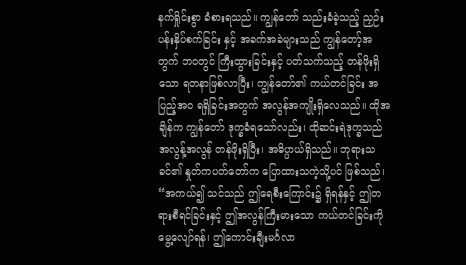နက်ရှိုင်းစွာ ခံစားရသည်။ ကျွန်တော် သည်းခံခဲ့သည့် ညှဉ်းပန်းနှိပ်စက်ခြင်း နှင့် အခက်အခဲများသည် ကျွန်တော့်အတွက် ဘဝတွင် ကြီးထွားခြင်းနှင့် ပတ်သက်သည့် တန်ဖိုးရှိသော ရတနာဖြစ်လာပြီး၊ ကျွန်တော်၏ ကယ်တင်ခြင်း အပြည့်အဝ ရရှိခြင်းအတွက် အလွန်အကျိုးရှိလေသည်။ ထိုအချိန်က ကျွန်တော် ဒုက္ခခံရသော်လည်း၊ ထိုဆင်းရဲဒုက္ခသည် အလွန့်အလွန် တန်ဖိုးရှိပြီး၊ အဓိပ္ပာယ်ရှိသည်။ ဘုရားသခင်၏ နှုတ်ကပတ်တော်က ပြောထားသကဲ့သို့ပင် ဖြစ်သည်၊ “အကယ်၍ သင်သည် ဤရေစီးကြောင်း၌ ရှိရန်နှင့် ဤတရားစီရင်ခြင်းနှင့် ဤအလွန်ကြီးမားသော ကယ်တင်ခြင်းကို မွေ့လျော်ရန်၊ ဤကောင်းချီးမင်္ဂလာ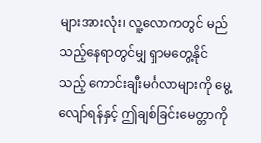များအားလုံး၊ လူ့လောကတွင် မည်သည့်နေရာတွင်မျှ ရှာမတွေ့နိုင်သည့် ကောင်းချီးမင်္ဂလာများကို မွေ့လျော်ရန်နှင့် ဤချစ်ခြင်းမေတ္တာကို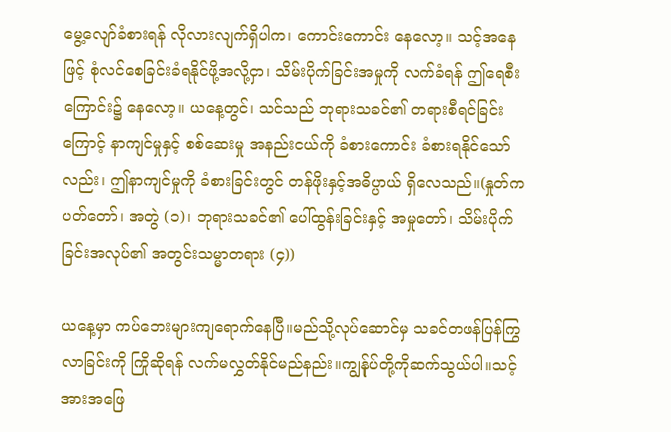မွေ့လျော်ခံစားရန် လိုလားလျက်ရှိပါက၊ ကောင်းကောင်း နေလော့။ သင့်အနေဖြင့် စုံလင်စေခြင်းခံရနိုင်ဖို့အလို့ငှာ၊ သိမ်းပိုက်ခြင်းအမှုကို လက်ခံရန် ဤရေစီးကြောင်း၌ နေလော့။ ယနေ့တွင်၊ သင်သည် ဘုရားသခင်၏ တရားစီရင်ခြင်းကြောင့် နာကျင်မှုနှင့် စစ်ဆေးမှု အနည်းငယ်ကို ခံစားကောင်း ခံစားရနိုင်သော်လည်း၊ ဤနာကျင်မှုကို ခံစားခြင်းတွင် တန်ဖိုးနှင့်အဓိပ္ပာယ် ရှိလေသည်။(နှုတ်ကပတ်တော်၊ အတွဲ (၁)၊ ဘုရားသခင်၏ ပေါ်ထွန်းခြင်းနှင့် အမှုတော်၊ သိမ်းပိုက်ခြင်းအလုပ်၏ အတွင်းသမ္မာတရား (၄))

ယနေ့မှာ ကပ်ဘေးများကျရောက်နေပြီ။မည်သို့လုပ်ဆောင်မှ သခင်တဖန်ပြန်ကြွလာခြင်းကို ကြိုဆိုရန် လက်မလွှတ်နိုင်မည်နည်း။ကျွန်ုပ်တို့ကိုဆက်သွယ်ပါ။သင့်အားအဖြေ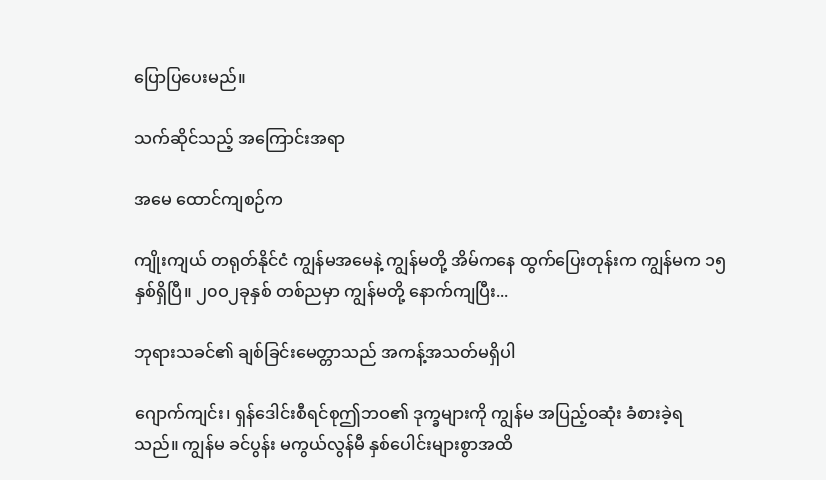ပြောပြပေးမည်။

သက်ဆိုင်သည့် အကြောင်းအရာ

အမေ ထောင်ကျစဉ်က

ကျိုးကျယ် တရုတ်နိုင်ငံ ကျွန်မအမေနဲ့ ကျွန်မတို့ အိမ်ကနေ ထွက်ပြေးတုန်းက ကျွန်မက ၁၅နှစ်ရှိပြီ။ ၂၀ဝ၂ခုနှစ် တစ်ညမှာ ကျွန်မတို့ နောက်ကျပြီး...

ဘုရားသခင်၏ ချစ်ခြင်းမေတ္တာသည် အကန့်အသတ်မရှိပါ

ဂျောက်ကျင်း၊ ရှန်ဒေါင်းစီရင်စုဤဘဝ၏ ဒုက္ခများကို ကျွန်မ အပြည့်ဝဆုံး ခံစားခဲ့ရသည်။ ကျွန်မ ခင်ပွန်း မကွယ်လွန်မီ နှစ်ပေါင်းများစွာအထိ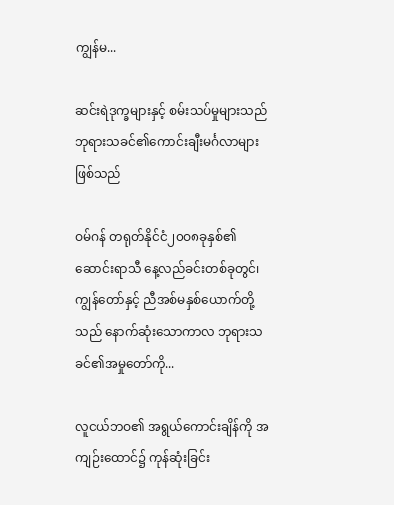ကျွန်မ...

ဆင်းရဲဒုက္ခများနှင့် စမ်းသပ်မှုများသည် ဘုရားသခင်၏ကောင်းချီးမင်္ဂလာများဖြစ်သည်

ဝမ်ဂန် တရုတ်နိုင်ငံ၂၀ဝ၈ခုနှစ်၏ ဆောင်းရာသီ နေ့လည်ခင်းတစ်ခုတွင်၊ ကျွန်တော်နှင့် ညီအစ်မနှစ်ယောက်တို့သည် နောက်ဆုံးသောကာလ ဘုရားသခင်၏အမှုတော်ကို...

လူငယ်ဘဝ၏ အရွယ်ကောင်းချိန်ကို အကျဉ်းထောင်၌ ကုန်ဆုံးခြင်း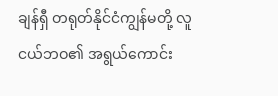ချန်ရှီ တရုတ်နိုင်ငံကျွန်မတို့ လူငယ်ဘဝ၏ အရွယ်ကောင်း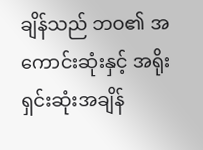ချိန်သည် ဘဝ၏ အကောင်းဆုံးနှင့် အရိုးရှင်းဆုံးအချိန်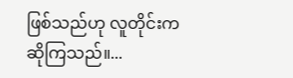ဖြစ်သည်ဟု လူတိုင်းက ဆိုကြသည်။...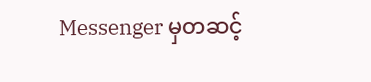Messenger မှတဆင့်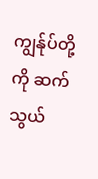ကျွန်ုပ်တို့ကို ဆက်သွယ်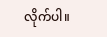လိုက်ပါ။